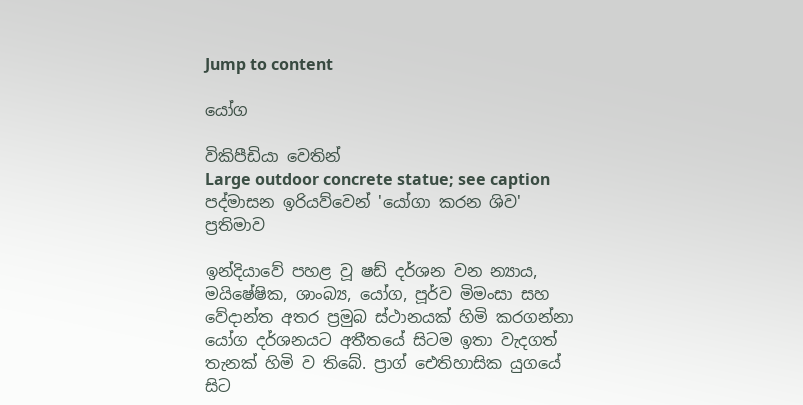Jump to content

යෝග

විකිපීඩියා වෙතින්
Large outdoor concrete statue; see caption
පද්මාසන ඉරියව්වෙන් 'යෝගා කරන ශිව' ප්‍රතිමාව

ඉන්දියාවේ පහළ වූ ෂඩ් දර්ශන වන න්‍යාය, මයිෂේෂික, ශාංබ්‍ය, යෝග, පූර්ව මිමංසා සහ වේදාන්ත අතර ප්‍රමුබ ස්ථානයක් හිමි කරගන්නා යෝග දර්ශනයට අතීතයේ සිටම ඉතා වැදගත් තැනක් හිමි ව තිබේ. ප්‍රාග් ඓතිහාසික යුගයේ සිට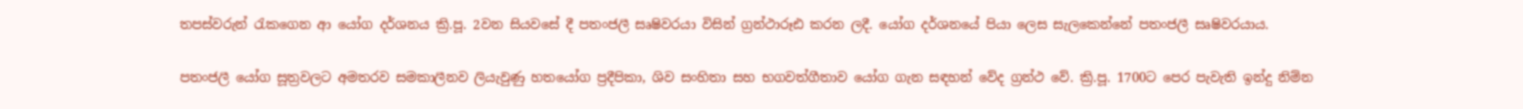තපස්වරුන් රැකගෙන ආ යෝග දර්ශනය ක්‍රි.පූ. 2වන සියවසේ දී පතංජලී සෘෂිවරයා විසින් ග්‍රන්ථාරූඪ කරන ලදී. යෝග දර්ශනයේ පියා ලෙස සැලකෙන්නේ පතංජලී සෘෂිවරයාය.

පතංජලී යෝග සූත්‍රවලට අමතරව සමකාලීනව ලියැවුණු හතයෝග ප්‍රදීපිකා, ශිව සංහිතා සහ භගවත්ගීතාව යෝග ගැන සඳහන් වේද ග්‍රන්ථ වේ. ක්‍රි.පූ. 1700ට පෙර පැවැති ඉන්දු නිම්න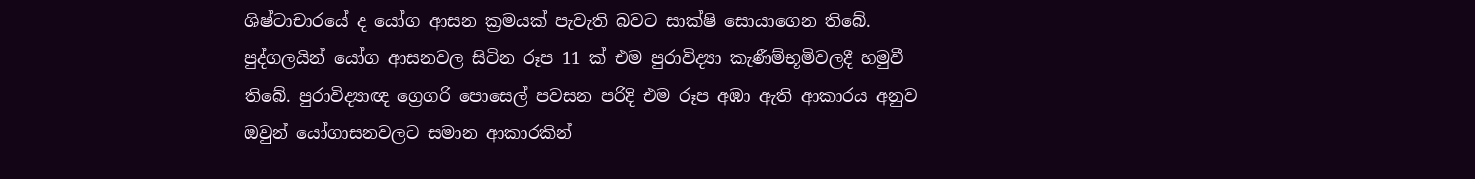ශිෂ්ටාචාරයේ ද යෝග ආසන ක්‍රමයක් පැවැති බවට සාක්ෂි සොයාගෙන තිබේ. පුද්ගලයින් යෝග ආසනවල සිටින රූප 11 ක් එම පුරාවිද්‍යා කැණීම්භූමිවලදී හමුවී තිබේ. පුරාවිද්‍යාඥ ග්‍රෙගරි පොසෙල් පවසන පරිදි එම රූප අඹා ඇති ආකාරය අනුව ඔවුන් යෝගාසනවලට සමාන ආකාරකින්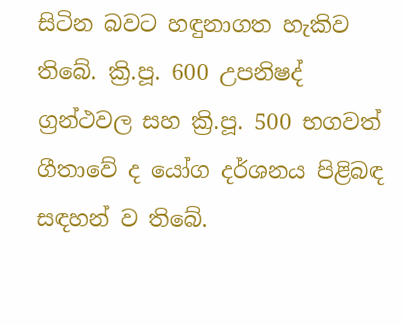සිටින බවට හඳුනාගත හැකිව තිබේ. ක්‍රි.පූ. 600 උපනිෂද් ග්‍රන්ථවල සහ ක්‍රි.පූ. 500 භගවත් ගීතාවේ ද යෝග දර්ශනය පිළිබඳ සඳහන් ව තිබේ.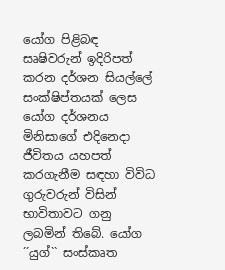යෝග පිළිබඳ සෘෂිවරුන් ඉදිරිපත් කරන දර්ශන සියල්ලේ සංක්ෂිප්තයක් ලෙස යෝග දර්ශනය මිනිසාගේ එදිනෙදා ජීවිතය යහපත් කරගැනීම සඳහා විවිධ ගුරුවරුන් විසින් භාවිතාවට ගනු ලබමින් තිබේ. යෝග ´´යුග්`` සංස්කෘත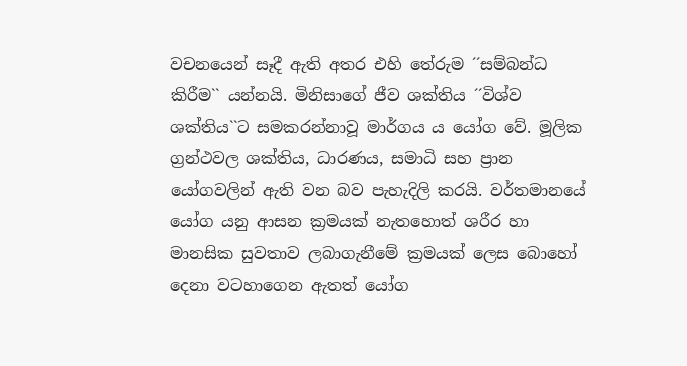වචනයෙන් සෑදී ඇති අතර එහි තේරුම ´´සම්බන්ධ කිරීම`` යන්නයි. මිනිසාගේ ජීව ශක්තිය ´´විශ්ව ශක්තිය``ට සමකරන්නාවූ මාර්ගය ය යෝග වේ. මූලික ග්‍රන්ථවල ශක්තිය, ධාරණය, සමාධි සහ ප්‍රාන යෝගවලින් ඇති වන බව පැහැදිලි කරයි. වර්තමානයේ යෝග යනු ආසන ක්‍රමයක් නැතහොත් ශරීර හා මානසික සුවතාව ලබාගැනීමේ ක්‍රමයක් ලෙස බොහෝ දෙනා වටහාගෙන ඇතත් යෝග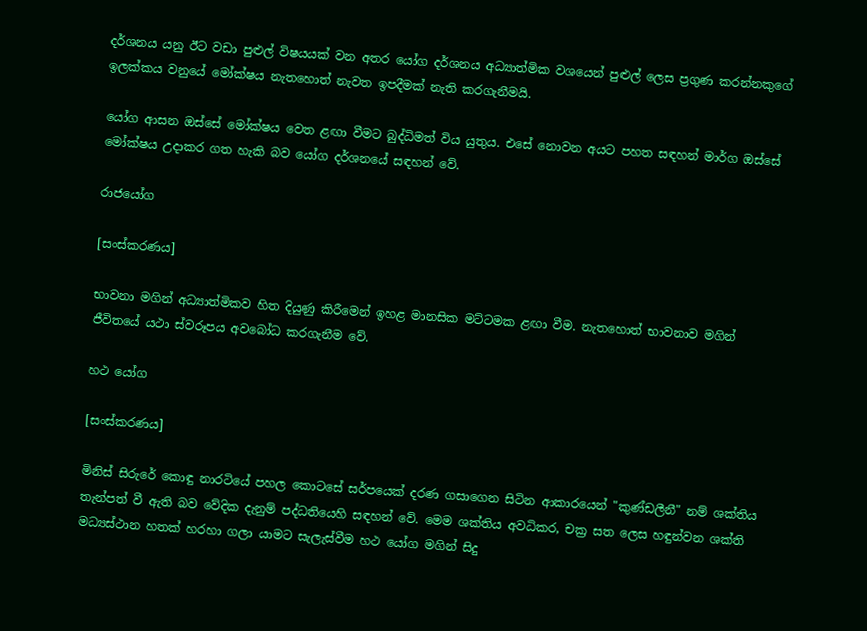දර්ශනය යනු ඊට වඩා පුළුල් විෂයයක් වන අතර යෝග දර්ශනය අධ්‍යාත්මික වශයෙන් පුළුල් ලෙස ප්‍රගුණ කරන්නකුගේ ඉලක්කය වනුයේ මෝක්ෂය නැතහොත් නැවත ඉපදීමක් නැති කරගැනීමයි.

යෝග ආසන ඔස්සේ මෝක්ෂය වෙත ළඟා වීමට බුද්ධිමත් විය යුතුය. එසේ නොවන අයට පහත සඳහන් මාර්ග ඔස්සේ මෝක්ෂය උදාකර ගත හැකි බව යෝග දර්ශනයේ සඳහන් වේ.

රාජයෝග

[සංස්කරණය]

භාවනා මගින් අධ්‍යාත්මිකව හිත දියුණු කිරීමෙන් ඉහළ මානසික මට්ටමක ළඟා වීම. නැතහොත් භාවනාව මගින් ජීවිතයේ යථා ස්වරූපය අවබෝධ කරගැනීම වේ.

හථ යෝග

[සංස්කරණය]

මිනිස් සිරුරේ කොඳු නාරටියේ පහල කොටසේ සර්පයෙක් දරණ ගසාගෙන සිටින ආකාරයෙන් "කුණ්ඩලීනී" නම් ශක්තිය තැන්පත් වී ඇති බව වේදික දැනුම් පද්ධතියෙහි සඳහන් වේ. මෙම ශක්තිය අවධිකර, චක්‍ර සත ලෙස හඳුන්වන ශක්ති මධ්‍යස්ථාන හතක් හරහා ගලා යාමට සැලැස්වීම හථ යෝග මගින් සිදු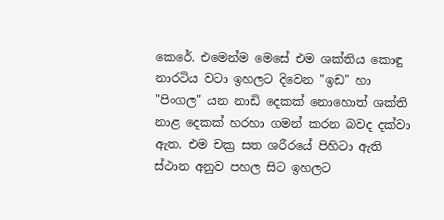කෙරේ. එමෙන්ම මෙසේ එම ශක්තිය කොඳු නාරටිය වටා ඉහලට දිවෙන "ඉඩ" හා "පිංගල" යන නාඩි දෙකක් නොහොත් ශක්ති නාළ දෙකක් හරහා ගමන් කරන බවද දක්වා ඇත. එම චක්‍ර සත ශරීරයේ පිහිටා ඇති ස්ථාන අනුව පහල සිට ඉහලට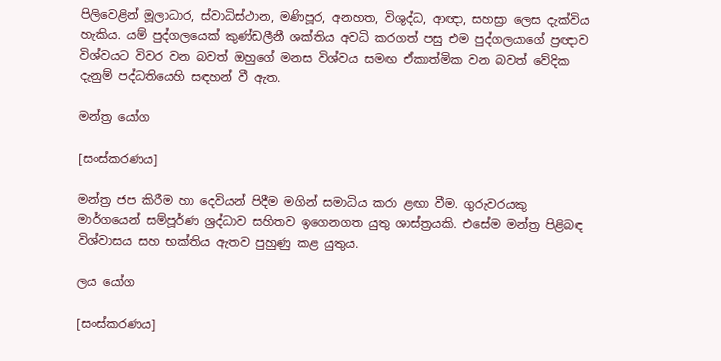පිලිවෙළින් මූලාධාර, ස්වාධිස්ථාන, මණිපූර, අනහත, විශුද්ධ, ආඥා, සහස්‍රා ලෙස දැක්විය හැකිය. යම් පුද්ගලයෙක් කුණ්ඩලීනී ශක්තිය අවධි කරගත් පසු එම පුද්ගලයාගේ ප්‍රඥාව විශ්වයට විවර වන බවත් ඔහුගේ මනස විශ්වය සමඟ ඒකාත්මික වන බවත් වේදික දැනුම් පද්ධතියෙහි සඳහන් වී ඇත.

මන්ත්‍ර යෝග

[සංස්කරණය]

මන්ත්‍ර ජප කිරීම හා දෙවියන් පිදීම මගින් සමාධිය කරා ළඟා වීම. ගුරුවරයකු මාර්ගයෙන් සම්පූර්ණ ශ්‍රද්ධාව සහිතව ඉගෙනගත යුතු ශාස්ත්‍රයකි. එසේම මන්ත්‍ර පිළිබඳ විශ්වාසය සහ භක්තිය ඇතව පුහුණු කළ යුතුය.

ලය යෝග

[සංස්කරණය]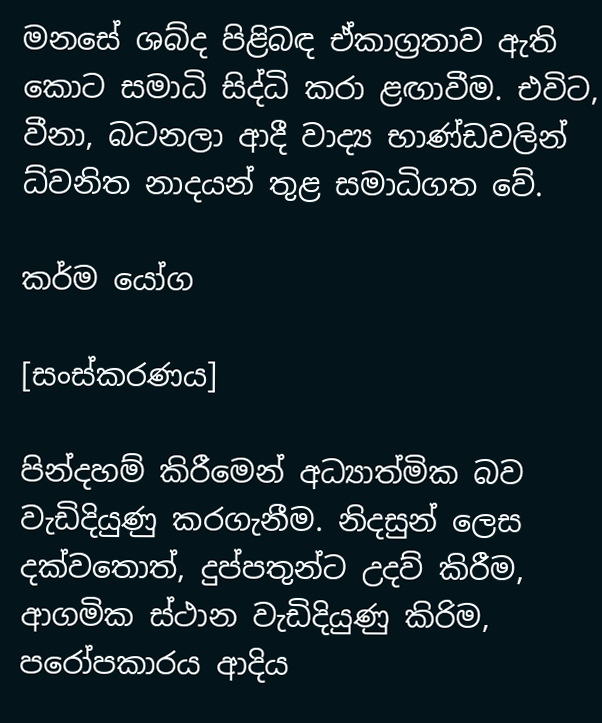මනසේ ශබ්ද පිළිබඳ ඒකාග්‍රතාව ඇති කොට සමාධි සිද්ධි කරා ළඟාවීම. එවිට, වීනා, බටනලා ආදී වාද්‍ය භාණ්ඩවලින් ධ්වනිත නාදයන් තුළ සමාධිගත වේ.

කර්ම යෝග

[සංස්කරණය]

පින්දහම් කිරීමෙන් අධ්‍යාත්මික බව වැඩිදියුණු කරගැනීම. නිදසුන් ලෙස දක්වතොත්, දුප්පතුන්ට උදව් කිරීම, ආගමික ස්ථාන වැඩිදියුණු කිරිම, පරෝපකාරය ආදිය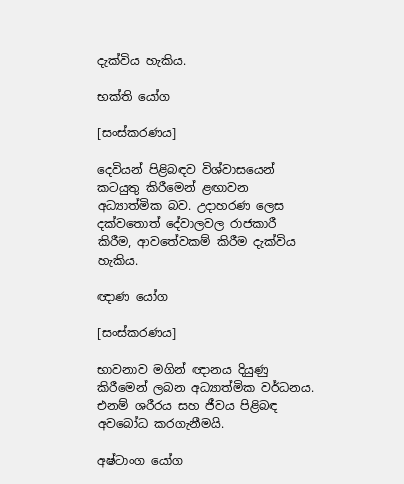දැක්විය හැකිය.

භක්ති යෝග

[සංස්කරණය]

දෙවියන් පිළිබඳව විශ්වාසයෙන් කටයුතු කිරීමෙන් ළඟාවන අධ්‍යාත්මික බව. උදාහරණ ලෙස දක්වතොත් දේවාලවල රාජකාරී කිරීම, ආවතේවකම් කිරීම දැක්විය හැකිය.

ඥාණ යෝග

[සංස්කරණය]

භාවනාව මගින් ඥානය දියුණු කිරීමෙන් ලබන අධ්‍යාත්මික වර්ධනය. එනම් ශරීරය සහ ජීවය පිළිබඳ අවබෝධ කරගැනීමයි.

අෂ්ටාංග යෝග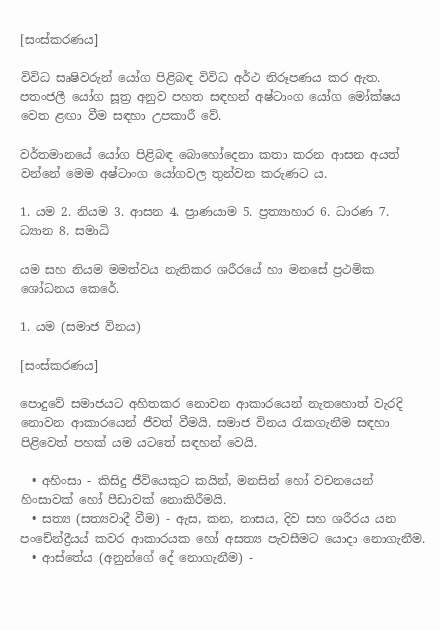[සංස්කරණය]

විවිධ සෘෂිවරුන් යෝග පිළිබඳ විවිධ අර්ථ නිරූපණය කර ඇත. පතංජලී යෝග සූත්‍ර අනුව පහත සඳහන් අෂ්ටාංග යෝග මෝක්ෂය වෙත ළඟා වීම සඳහා උපකාරී වේ.

වර්තමානයේ යෝග පිළිබඳ බොහෝදෙනා කතා කරන ආසන අයත් වන්නේ මෙම අෂ්ටාංග යෝගවල තුන්වන කරුණට ය.

1. යම 2. නියම 3. ආසන 4. ප්‍රාණයාම 5. ප්‍රත්‍යාහාර 6. ධාරණ 7. ධ්‍යාන 8. සමාධි

යම සහ නියම මමත්වය නැතිකර ශරීරයේ හා මනසේ ප්‍රථමික ශෝධනය කෙරේ.

1. යම (සමාජ විනය)

[සංස්කරණය]

පොදුවේ සමාජයට අහිතකර නොවන ආකාරයෙන් නැතහොත් වැරදි නොවන ආකාරයෙන් ජීවත් වීමයි. සමාජ විනය රැකගැනීම සඳහා පිළිවෙත් පහක් යම යටතේ සඳහන් වෙයි.

  • අහිංසා - කිසිදු ජීවියෙකුට කයින්, මනසින් හෝ වචනයෙන් හිංසාවක් හෝ පීඩාවක් නොකිරීමයි.
  • සත්‍ය (සත්‍යවාදී වීම) - ඇස, කන, නාසය, දිව සහ ශරීරය යන පංචේන්ද්‍රීයය් කවර ආකාරයක හෝ අසත්‍ය පැවසීමට යොදා නොගැනීම.
  • ආස්තේය (අනුන්ගේ දේ නොගැනීම) -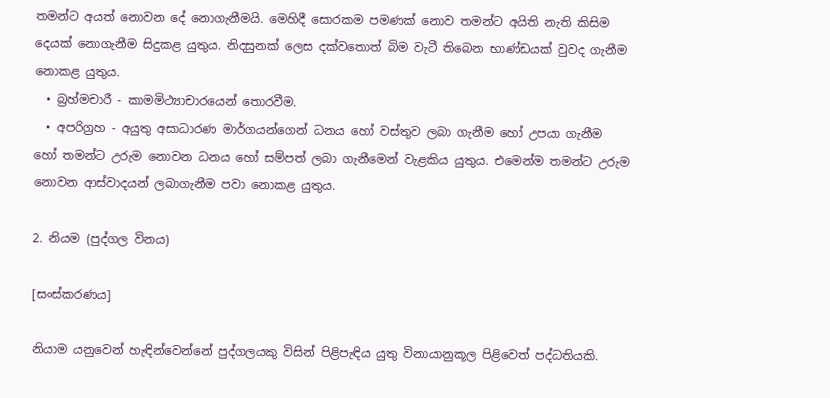තමන්ට අයත් නොවන දේ නොගැනීමයි. මෙහිදී සොරකම පමණක් නොව තමන්ට අයිති නැති කිසිම දෙයක් නොගැනීම සිදුකළ යුතුය. නිදසුනක් ලෙස දක්වතොත් බිම වැටී තිබෙන භාණ්ඩයක් වුවද ගැනීම නොකළ යුතුය.
  • බ්‍රහ්මචාරී - කාමමිථ්‍යාචාරයෙන් තොරවීම.
  • අපරිග්‍රහ - අයුතු අසාධාරණ මාර්ගයන්ගෙන් ධනය හෝ වස්තුව ලබා ගැනීම හෝ උපයා ගැනීම හෝ තමන්ට උරුම නොවන ධනය හෝ සම්පත් ලබා ගැනීමෙන් වැළකිය යුතුය. එමෙන්ම තමන්ට උරුම නොවන ආස්වාදයන් ලබාගැනීම පවා නොකළ යුතුය.

2. නියම (පුද්ගල විනය)

[සංස්කරණය]

නියාම යනුවෙන් හැඳින්වෙන්නේ පුද්ගලයකු විසින් පිළිපැඳිය යුතු විනායානුකූල පිළිවෙත් පද්ධතියකි.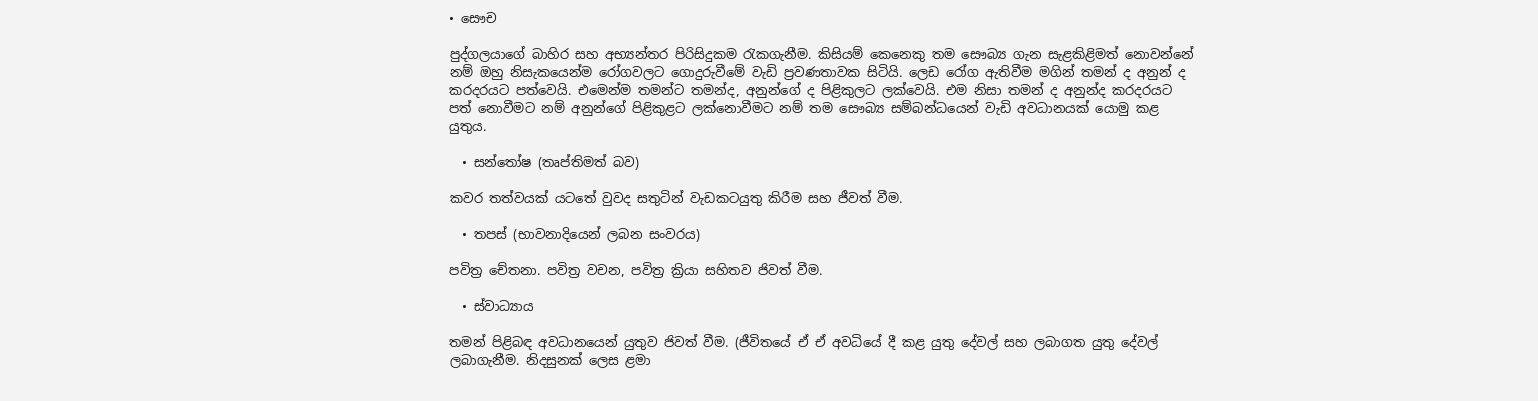• සෞච

පුද්ගලයාගේ බාහිර සහ අභ්‍යන්තර පිරිසිදුකම රැකගැනීම. කිසියම් කෙනෙකු තම සෞබ්‍ය ගැන සැළකිළිමත් නොවන්නේ නම් ඔහු නිසැකයෙන්ම රෝගවලට ගොදුරුවීමේ වැඩි ප්‍රවණතාවක සිටියි. ලෙඩ රෝග ඇතිවීම මගින් තමන් ද අනුන් ද කරදරයට පත්වෙයි. එමෙන්ම තමන්ට තමන්ද, අනුන්ගේ ද පිළිකුලට ලක්වෙයි. එම නිසා තමන් ද අනුන්ද කරදරයට පත් නොවීමට නම් අනුන්ගේ පිළිකුළට ලක්නොවීමට නම් තම සෞබ්‍ය සම්බන්ධයෙන් වැඩි අවධානයක් යොමු කළ යුතුය.

  • සන්තෝෂ (තෘප්තිමත් බව)

කවර තත්වයක් යටතේ වුවද සතුටින් වැඩකටයුතු කිරීම සහ ජීවත් වීම.

  • තපස් (භාවනාදියෙන් ලබන සංවරය)

පවිත්‍ර චේතනා. පවිත්‍ර වචන, පවිත්‍ර ක්‍රියා සහිතව ජිවත් වීම.

  • ස්වාධ්‍යාය

තමන් පිළිබඳ අවධානයෙන් යුතුව ජිවත් වීම. (ජීවිතයේ ඒ ඒ අවධියේ දී කළ යුතු දේවල් සහ ලබාගත යුතු දේවල් ලබාගැනීම. නිදසුනක් ලෙස ළමා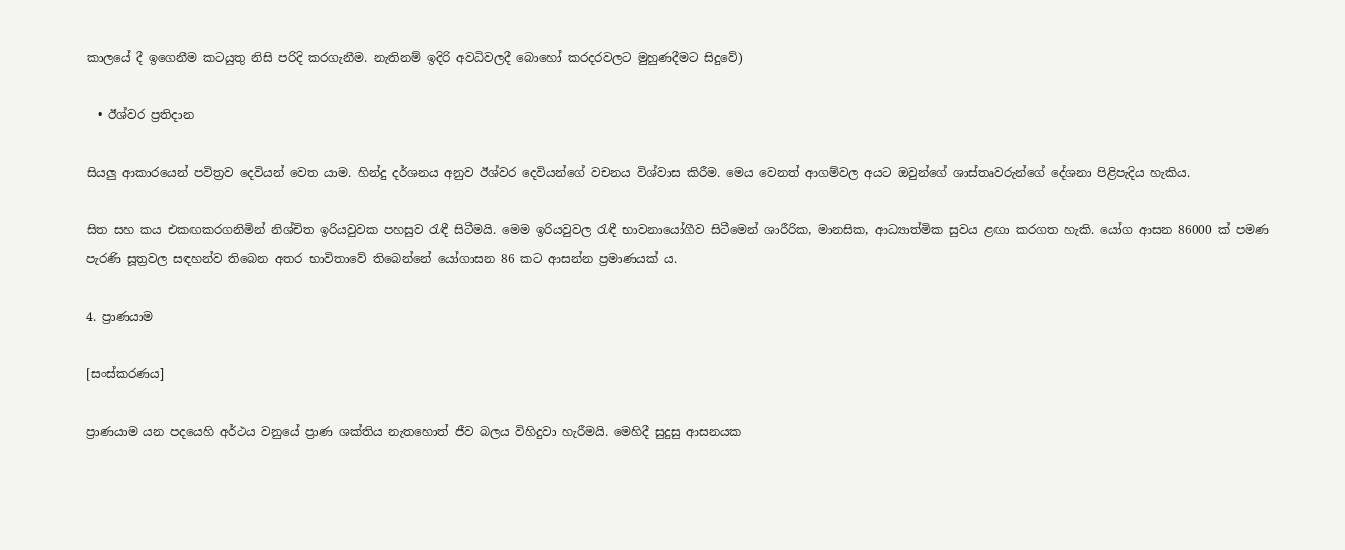කාලයේ දී ඉගෙනීම කටයුතු නිසි පරිදි කරගැනීම. නැතිනම් ඉදිරි අවධිවලදී බොහෝ කරදරවලට මුහුණදීමට සිදුවේ)

  • ඊශ්වර ප්‍රතිදාන

සියලු ආකාරයෙන් පවිත්‍රව දෙවියන් වෙත යාම. හින්දු දර්ශනය අනුව ඊශ්වර දෙවියන්ගේ වචනය විශ්වාස කිරීම. මෙය වෙනත් ආගම්වල අයට ඔවුන්ගේ ශාස්තෘවරුන්ගේ දේශනා පිළිපැදිය හැකිය.

සිත සහ කය එකඟකරගනිමින් නිශ්චිත ඉරියවුවක පහසුව රැඳී සිටීමයි. මෙම ඉරියවුවල රැඳී භාවනායෝගීව සිටීමෙන් ශාරීරික, මානසික, ආධ්‍යාත්මික සුවය ළඟා කරගත හැකි. යෝග ආසන 86000 ක් පමණ පැරණි සූත්‍රවල සඳහන්ව තිබෙන අතර භාවිතාවේ තිබෙන්නේ යෝගාසන 86 කට ආසන්න ප්‍රමාණයක් ය.

4. ප්‍රාණයාම

[සංස්කරණය]

ප්‍රාණයාම යන පදයෙහි අර්ථය වනුයේ ප්‍රාණ ශක්තිය නැතහොත් ජීව බලය විහිදුවා හැරීමයි. මෙහිදී සුදුසු ආසනයක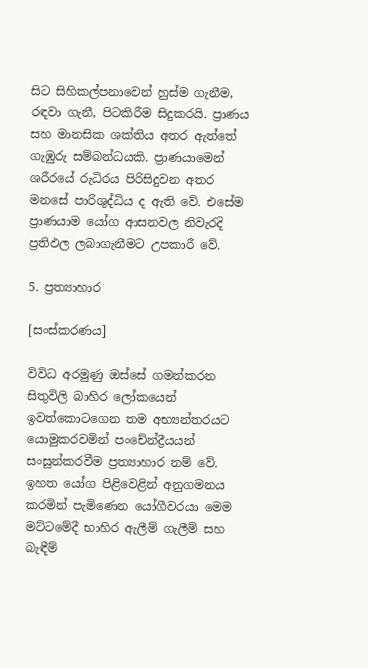සිට සිහිකල්පනාවෙන් හුස්ම ගැනීම, රඳවා ගැනී, පිටකිරීම සිදුකරයි. ප්‍රාණය සහ මානසික ශක්තිය අතර ඇත්තේ ගැඹුරු සම්බන්ධයකි. ප්‍රාණයාමෙන් ශරීරයේ රුධිරය පිරිසිදුවන අතර මනසේ පාරිශුද්ධිය ද ඇති වේ. එසේම ප්‍රාණයාම යෝග ආසනවල නිවැරදි ප්‍රතිඵල ලබාගැනීමට උපකාරී වේ.

5. ප්‍රත්‍යාහාර

[සංස්කරණය]

විවිධ අරමුණු ඔස්සේ ගමන්කරන සිතුවිලි බාහිර ලෝකයෙන් ඉවත්කොටගෙන තම අභ්‍යන්තරයට යොමුකරවමින් පංචේන්ද්‍රීයයන් සංසුන්කරවීම ප්‍රත්‍යාහාර නම් වේ. ඉහත යෝග පිළිවෙළින් අනුගමනය කරමින් පැමිණෙන යෝගීවරයා මෙම මට්ටමේදී භාහිර ඇලීම් ගැලීම් සහ බැඳීම්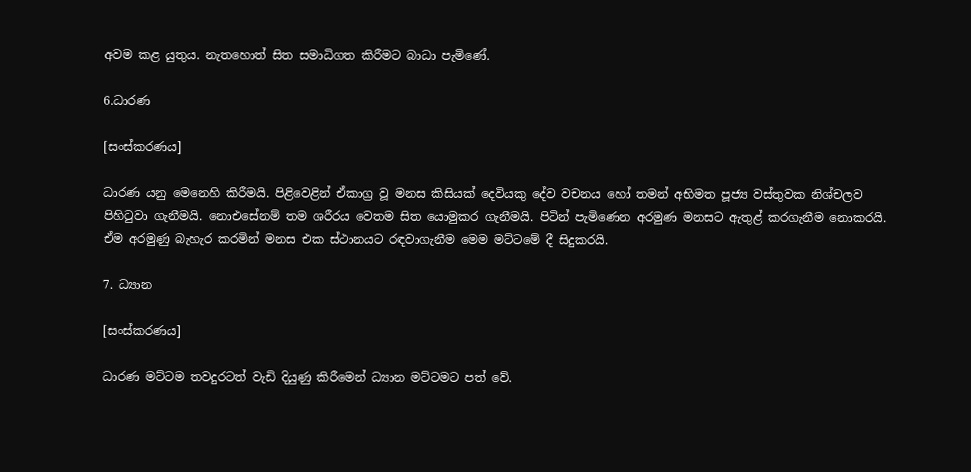අවම කළ යුතුය. නැතහොත් සිත සමාධිගත කිරීමට බාධා පැමිණේ.

6.ධාරණ

[සංස්කරණය]

ධාරණ යනු මෙනෙහි කිරීමයි. පිළිවෙළින් ඒකාග්‍ර වූ මනස කිසියක් දෙවියකු දේව වචනය හෝ තමන් අභිමත පූජ්‍ය වස්තුවක නිශ්චලව පිහිටුවා ගැනීමයි. නොඑසේනම් තම ශරීරය වෙතම සිත යොමුකර ගැනීමයි. පිටින් පැමිණෙන අරමුණ මනසට ඇතුළ් කරගැනීම නොකරයි. ඒම අරමුණු බැහැර කරමින් මනස එක ස්ථානයට රඳවාගැනීම මෙම මට්ටමේ දී සිදුකරයි.

7. ධ්‍යාන

[සංස්කරණය]

ධාරණ මට්ටම තවදුරටත් වැඩි දියුණු කිරීමෙන් ධ්‍යාන මට්ටමට පත් වේ.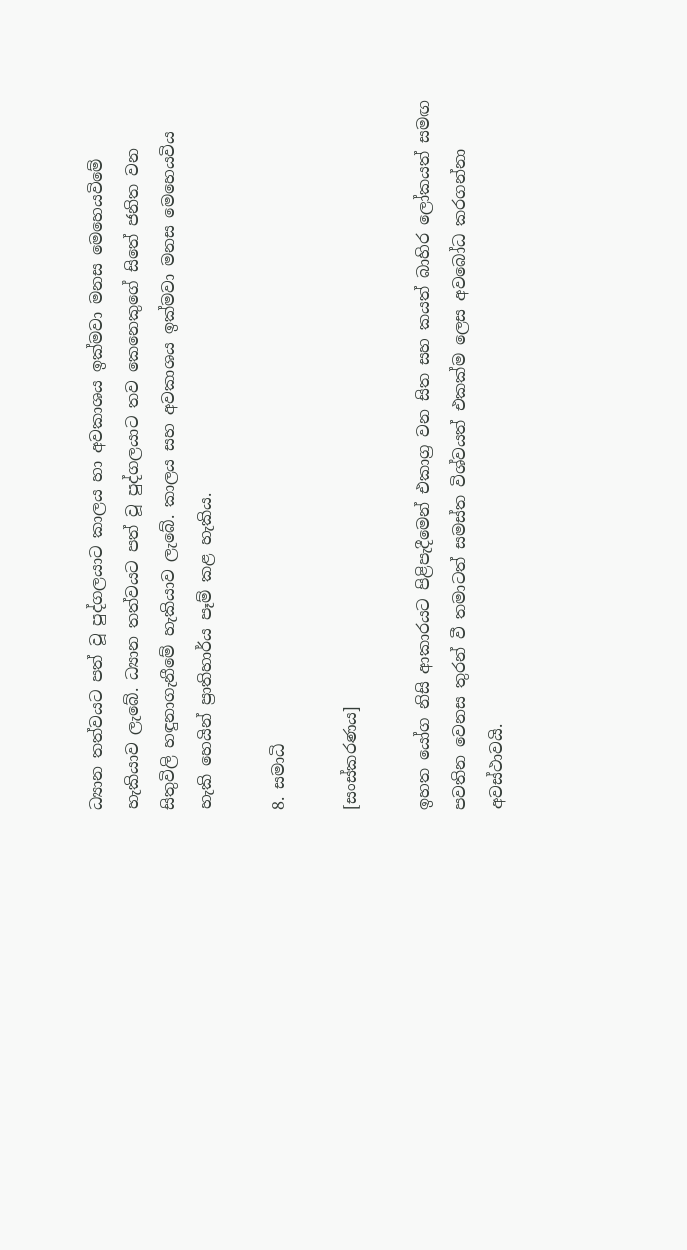ධ්‍යාන තත්වයට පත් වූ පුද්ගලයාට කාලය හා අවකාශය ඉක්මවා මනස මෙහෙයවිමේ හැකියාව ලැබේ. ධ්‍යාන තත්වයට පත් වූ පුද්ගලයාට තව කෙනෙකුගේ සිතේ ජනිත වන සිතුවිලි හඳුනාගැනීමේ හැකියාව ලැබේ. කාලය සහ අවකාශය ඉක්මවා මනස මෙහෙයවිය හැකි හෙයින් ප්‍රාතිහාර්ය පෑම් කළ හැකිය.

8. සමාධි

[සංස්කරණය]

ඉහත යෝග නිසි ආකාරයට පිළිපැදීමෙන් එකාග්‍ර වන සිත සහ කයත් බාහිර ලෝකයත් සමඟ පවතින වෙනස තුරන් වී තමාටත් සමස්ත විශ්වයත් එකක්ම ලෙස අවබෝධ කරගන්නා අවස්ථාවයි.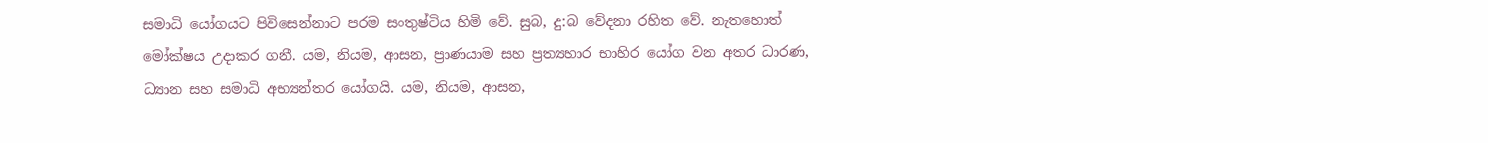සමාධි යෝගයට පිවිසෙන්නාට පරම සංතුෂ්ටිය හිමි වේ. සුබ, දු:බ වේදනා රහිත වේ. නැතහොත් මෝක්ෂය උදාකර ගනී. යම, නියම, ආසන, ප්‍රාණයාම සහ ප්‍රත්‍යහාර භාහිර යෝග වන අතර ධාරණ, ධ්‍යාන සහ සමාධි අභ්‍යන්තර යෝගයි. යම, නියම, ආසන,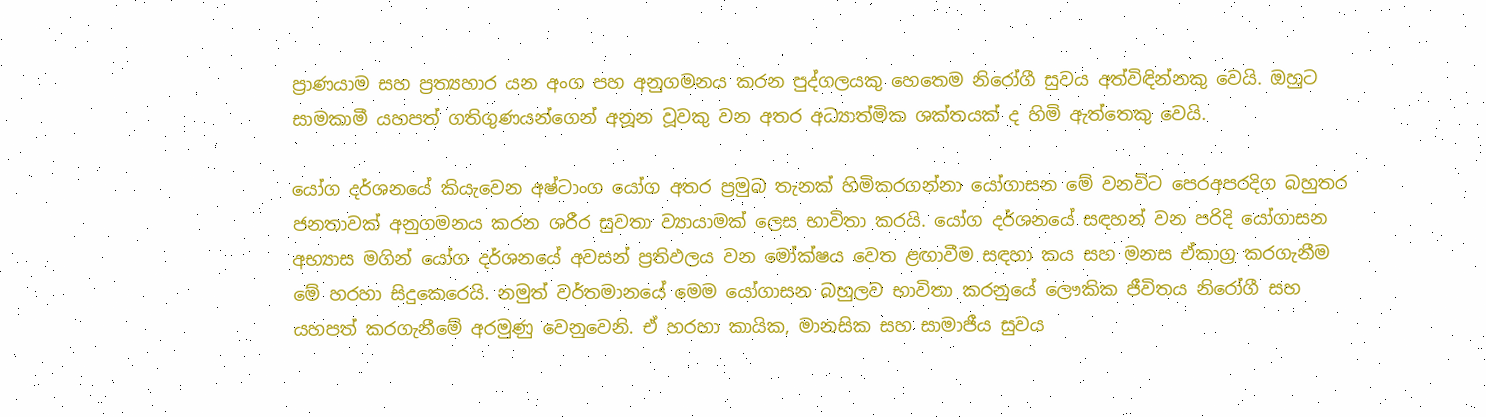ප්‍රාණයාම සහ ප්‍රත්‍යහාර යන අංග පහ අනුගමනය කරන පුද්ගලයකු හෙතෙම නිරෝගී සුවය අත්විඳින්නකු වෙයි. ඔහුට සාමකාමී යහපත් ගතිගුණයන්ගෙන් අනූන වූවකු වන අතර අධ්‍යාත්මික ශක්තයක් ද හිමි ඇත්තෙකු වෙයි.

යෝග දර්ශනයේ කියැවෙන අෂ්ටාංග යෝග අතර ප්‍රමුබ තැනක් හිමිකරගන්නා යෝගාසන මේ වනවිට පෙරඅපරදිග බහුතර ජනතාවක් අනුගමනය කරන ශරීර සුවතා ව්‍යායාමක් ලෙස භාවිතා කරයි. යෝග දර්ශනයේ සඳහන් වන පරිදි යෝගාසන අභ්‍යාස මගින් යෝග දර්ශනයේ අවසන් ප්‍රතිඵලය වන මෝක්ෂය වෙත ළඟාවීම සඳහා කය සහ මනස ඒකාග්‍ර කරගැනීම මේ හරහා සිදුකෙරෙයි. නමුත් වර්තමානයේ මෙම යෝගාසන බහුලව භාවිතා කරනුයේ ලෞකික ජීවිතය නිරෝගී සහ යහපත් කරගැනීමේ අරමුණු වෙනුවෙනි. ඒ හරහා කායික, මානසික සහ සාමාජීය සුවය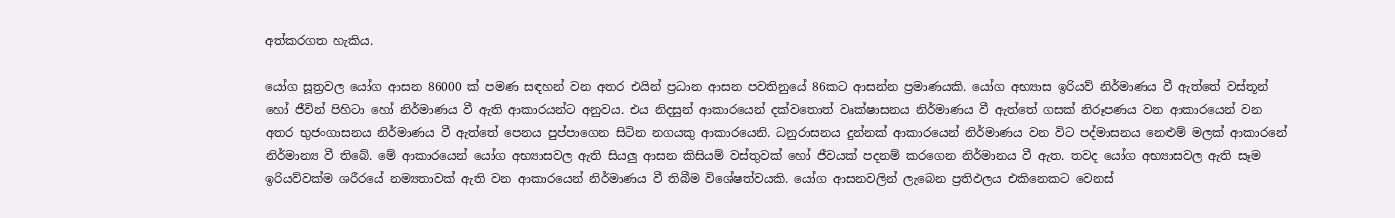අත්කරගත හැකිය.

යෝග සූත්‍රවල යෝග ආසන 86000 ක් පමණ සඳහන් වන අතර එයින් ප්‍රධාන ආසන පවතිනුයේ 86කට ආසන්න ප්‍රමාණයකි. යෝග අභ්‍යාස ඉරියව් නිර්මාණය වී ඇත්තේ වස්තූන් හෝ ජීවින් පිහිටා හෝ නිර්මාණය වී ඇති ආකාරයන්ට අනුවය. එය නිදසුන් ආකාරයෙන් දක්වතොත් වෘක්ෂාසනය නිර්මාණය වී ඇත්තේ ගසක් නිරූපණය වන ආකාරයෙන් වන අතර භුජංගාසනය නිර්මාණය වී ඇත්තේ පෙනය පුප්පාගෙන සිටින නගයකු ආකාරයෙනි. ධනුරාසනය දුන්නක් ආකාරයෙන් නිර්මාණය වන විට පද්මාසනය නෙළුම් මලක් ආකාරනේ නිර්මාන්‍ය වී තිබේ. මේ ආකාරයෙන් යෝග අභ්‍යාසවල ඇති සියලු ආසන කිසියම් වස්තුවක් හෝ ජීවයක් පදනම් කරගෙන නිර්මානය වී ඇත. තවද යෝග අභ්‍යාසවල ඇති සෑම ඉරියව්වක්ම ශරීරයේ නම්‍යතාවක් ඇති වන ආකාරයෙන් නිර්මාණය වී තිබීම විශේෂත්වයකි. යෝග ආසනවලින් ලැබෙන ප්‍රතිඵලය එකිනෙකට වෙනස්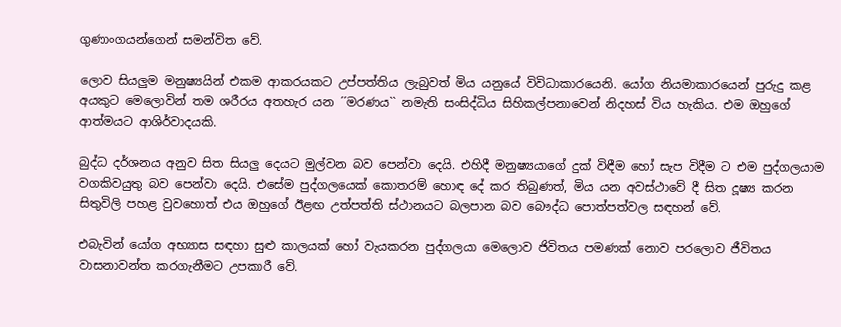ගුණාංගයන්ගෙන් සමන්විත වේ.

ලොව සියලුම මනුෂ්‍යයින් එකම ආකරයකට උප්පත්තිය ලැබුවත් මිය යනුයේ විවිධාකාරයෙනි. යෝග නියමාකාරයෙන් පුරුදු කළ අයකුට මෙලොවින් තම ශරීරය අතහැර යන ´´මරණය`` නමැති සංසිද්ධිය සිහිකල්පනාවෙන් නිදහස් විය හැකිය. එම ඔහුගේ ආත්මයට ආශිර්වාදයකි.

බුද්ධ දර්ශනය අනුව සිත සියලු දෙයට මුල්වන බව පෙන්වා දෙයි. එහිදී මනුෂ්‍යයාගේ දුක් විඳීම හෝ සැප විදීම ට එම පුද්ගලයාම වගකිවයුතු බව පෙන්වා දෙයි. එසේම පුද්ගලයෙක් කොතරම් හොඳ දේ කර තිබුණත්, මිය යන අවස්ථාවේ දී සිත දූෂ්‍ය කරන සිතුවිලි පහළ වුවහොත් එය ඔහුගේ ඊළඟ උත්පත්ති ස්ථානයට බලපාන බව බෞද්ධ පොත්පත්වල සඳහන් වේ.

එබැවින් යෝග අභ්‍යාස සඳහා සුළු කාලයක් හෝ වැයකරන පුද්ගලයා මෙලොව ජිවිතය පමණක් නොව පරලොව ජීවිතය වාසනාවන්ත කරගැනීමට උපකාරී වේ.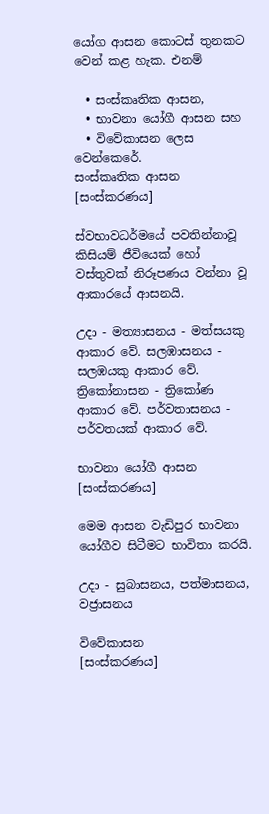යෝග ආසන කොටස් තුනකට වෙන් කළ හැක. එනම්

  • සංස්කෘතික ආසන,
  • භාවනා යෝගී ආසන සහ
  • විවේකාසන ලෙස වෙන්කෙරේ.
සංස්කෘතික ආසන
[සංස්කරණය]

ස්වභාවධර්මයේ පවතින්නාවූ කිසියම් ජීවියෙක් හෝ වස්තුවක් නිරූපණය වන්නා වූ ආකාරයේ ආසනයි.

උදා - මත්‍යාසනය - මත්සයකු ආකාර වේ. සලඹාසනය - සලඹයකු ආකාර වේ. ත්‍රිකෝනාසන - ත්‍රිකෝණ ආකාර වේ. පර්වතාසනය - පර්වතයක් ආකාර වේ.

භාවනා යෝගී ආසන
[සංස්කරණය]

මෙම ආසන වැඩිපුර භාවනා යෝගීව සිටීමට භාවිතා කරයි.

උදා - සුබාසනය, පත්මාසනය, වජ්‍රාසනය

විවේකාසන
[සංස්කරණය]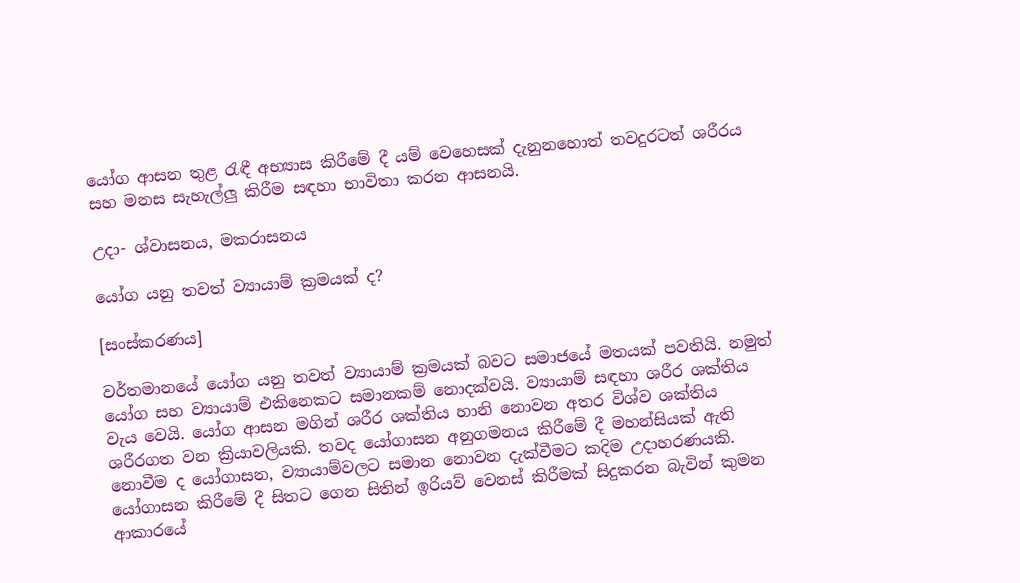යෝග ආසන තුළ රැඳී අභ්‍යාස කිරීමේ දී යම් වෙහෙසක් දැනුනහොත් තවදුරටත් ශරීරය සහ මනස සැහැල්ලු කිරීම සඳහා භාවිතා කරන ආසනයි.

උදා- ශ්වාසනය, මකරාසනය

යෝග යනු තවත් ව්‍යායාම් ක්‍රමයක් ද?

[සංස්කරණය]

වර්තමානයේ යෝග යනු තවත් ව්‍යායාම් ක්‍රමයක් බවට සමාජයේ මතයක් පවතියි. නමුත් යෝග සහ ව්‍යායාම් එකිනෙකට සමානකම් නොදක්වයි. ව්‍යායාම් සඳහා ශරීර ශක්තිය වැය වෙයි. යෝග ආසන මගින් ශරීර ශක්තිය හානි නොවන අතර විශ්ව ශක්තිය ශරීරගත වන ක්‍රියාවලියකි. තවද යෝගාසන අනුගමනය කිරීමේ දී මහන්සියක් ඇති නොවීම ද යෝගාසන, ව්‍යායාම්වලට සමාන නොවන දැක්වීමට කදිම උදාහරණයකි. යෝගාසන කිරීමේ දී සිතට ගෙන සිතින් ඉරියව් වෙනස් කිරීමක් සිදුකරන බැවින් කුමන ආකාරයේ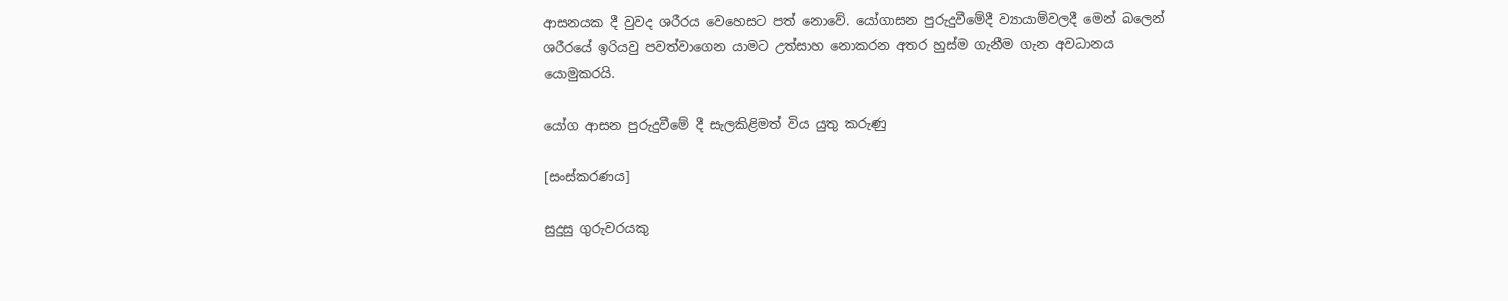ආසනයක දී වුවද ශරීරය වෙහෙසට පත් නොවේ. යෝගාසන පුරුදුවීමේදී ව්‍යායාම්වලදී මෙන් බලෙන් ශරීරයේ ඉරියවු පවත්වාගෙන යාමට උත්සාහ නොකරන අතර හුස්ම ගැනීම ගැන අවධානය යොමුකරයි.

යෝග ආසන පුරුදුවීමේ දී සැලකිළිමත් විය යුතු කරුණු

[සංස්කරණය]

සුදුසු ගුරුවරයකු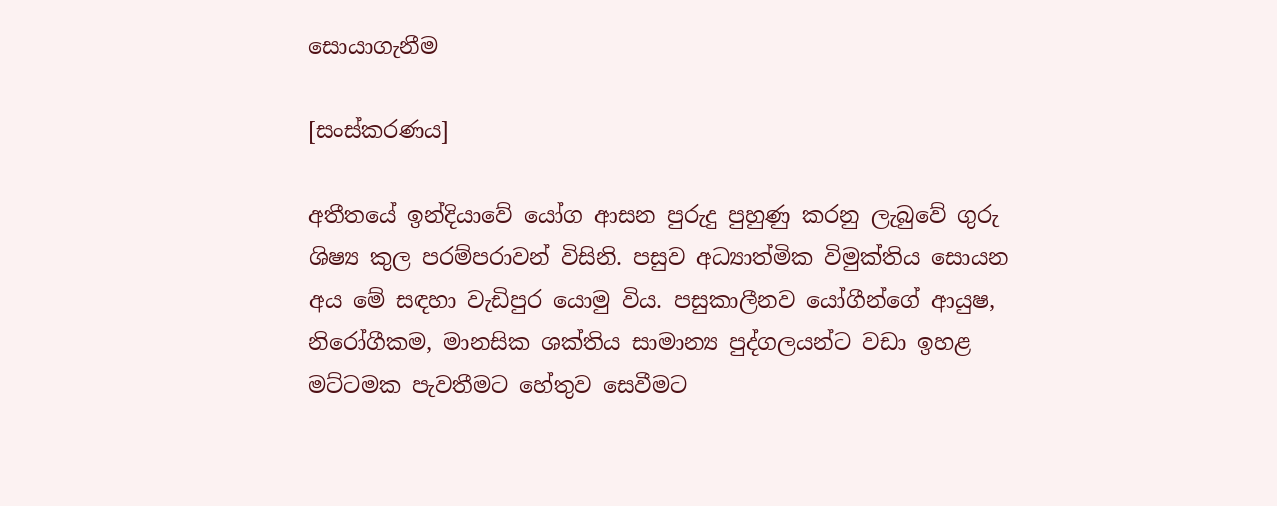සොයාගැනීම

[සංස්කරණය]

අතීතයේ ඉන්දියාවේ යෝග ආසන පුරුදු පුහුණු කරනු ලැබුවේ ගුරු ශිෂ්‍ය කුල පරම්පරාවන් විසිනි. පසුව අධ්‍යාත්මික විමුක්තිය සොයන අය මේ සඳහා වැඩිපුර යොමු විය. පසුකාලීනව යෝගීන්ගේ ආයුෂ, නිරෝගීකම, මානසික ශක්තිය සාමාන්‍ය පුද්ගලයන්ට වඩා ඉහළ මට්ටමක පැවතීමට හේතුව සෙවීමට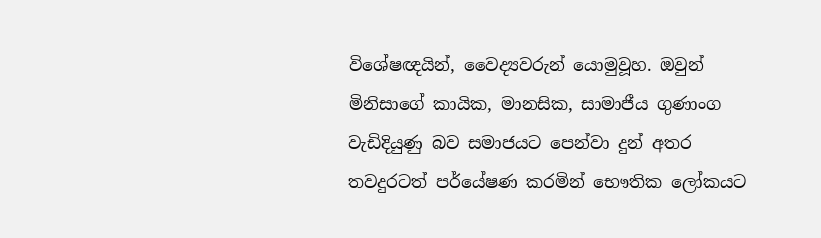විශේෂඥයින්, වෛද්‍යවරුන් යොමුවූහ. ඔවුන් මිනිසාගේ කායික, මානසික, සාමාජීය ගුණාංග වැඩිදියුණු බව සමාජයට පෙන්වා දුන් අතර තවදුරටත් පර්යේෂණ කරමින් භෞතික ලෝකයට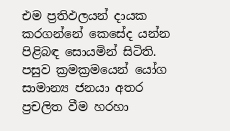එම ප්‍රතිඵලයන් දායක කරගන්නේ කෙසේද යන්න පිළිබඳ සොයමින් සිටිති. පසුව ක්‍රමක්‍රමයෙන් යෝග සාමාන්‍ය ජනයා අතර ප්‍රචලිත වීම හරහා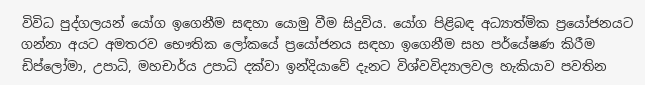විවිධ පුද්ගලයන් යෝග ඉගෙනීම සඳහා යොමු වීම සිදුවිය. යෝග පිළිබඳ අධ්‍යාත්මික ප්‍රයෝජනයට ගන්නා අයට අමතරව භෞතික ලෝකයේ ප්‍රයෝජනය සඳහා ඉගෙනීම සහ පර්යේෂණ කිරීම ඩිප්ලෝමා, උපාධි, මහචාර්ය උපාධි දක්වා ඉන්දියාවේ දැනට විශ්වවිද්‍යාලවල හැකියාව පවතින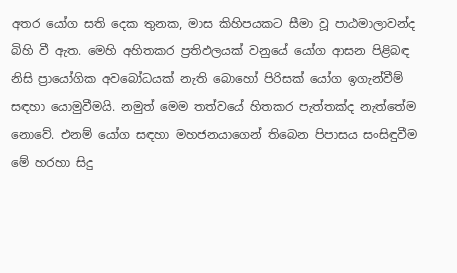අතර යෝග සති දෙක තුනක, මාස කිහිපයකට සීමා වූ පාඨමාලාවන්ද බිහි වී ඇත. මෙහි අහිතකර ප්‍රතිඵලයක් වනුයේ යෝග ආසන පිළිබඳ නිසි ප්‍රායෝගික අවබෝධයක් නැති බොහෝ පිරිසක් යෝග ඉගැන්වීම් සඳහා යොමුවීමයි. නමුත් මෙම තත්වයේ හිතකර පැත්තක්ද නැත්තේම නොවේ. එනම් යෝග සඳහා මහජනයාගෙන් තිබෙන පිපාසය සංසිඳුවීම මේ හරහා සිදු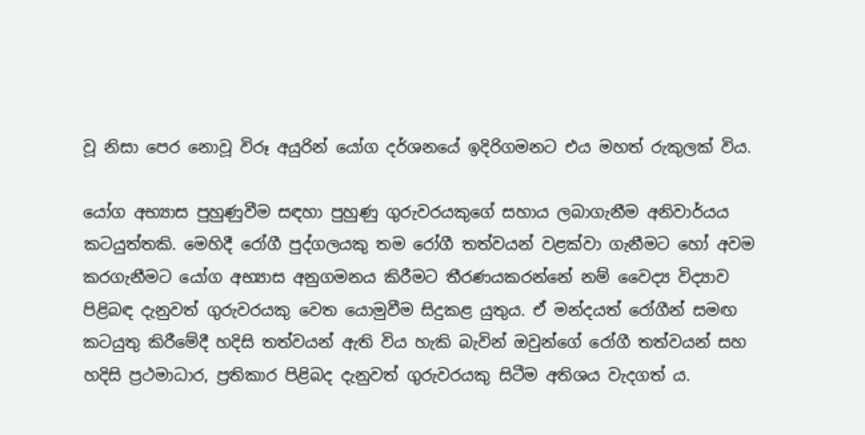වූ නිසා පෙර නොවූ විරූ අයුරින් යෝග දර්ශනයේ ඉදිරිගමනට එය මහත් රුකුලක් විය.

යෝග අභ්‍යාස පුහුණුවීම සඳහා පුහුණු ගුරුවරයකුගේ සහාය ලබාගැනීම අනිවාර්යය කටයුත්තකි. මෙහිදී රෝගී පුද්ගලයකු තම රෝගී තත්වයන් වළක්වා ගැනීමට හෝ අවම කරගැනීමට යෝග අභ්‍යාස අනුගමනය කිරීමට තීරණයකරන්නේ නම් වෛද්‍ය විද්‍යාව පිළිබඳ දැනුවත් ගුරුවරයකු වෙත යොමුවීම සිදුකළ යුතුය. ඒ මන්දයත් රෝගීන් සමඟ කටයුතු කිරීමේදී හදිසි තත්වයන් ඇති විය හැකි බැවින් ඔවුන්ගේ රෝගී තත්වයන් සහ හදිසි ප්‍රථමාධාර, ප්‍රතිකාර පිළිබද දැනුවත් ගුරුවරයකු සිටීම අතිශය වැදගත් ය.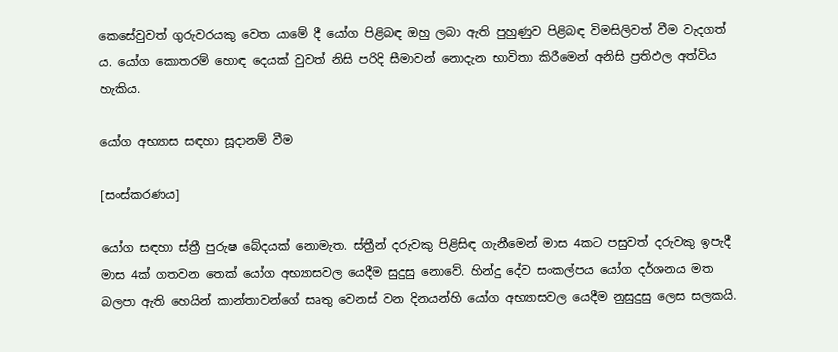කෙසේවුවත් ගුරුවරයකු වෙත යාමේ දී යෝග පිළිබඳ ඔහු ලබා ඇති පුහුණුව පිළිබඳ විමසිලිවත් වීම වැදගත් ය. යෝග කොතරම් හොඳ දෙයක් වුවත් නිසි පරිදි සීමාවන් නොදැන භාවිතා කිරීමෙන් අනිසි ප්‍රතිඵල අත්විය හැකිය.

යෝග අභ්‍යාස සඳහා සූදානම් වීම

[සංස්කරණය]

යෝග සඳහා ස්ත්‍රී පුරුෂ බේදයක් නොමැත. ස්ත්‍රීන් දරුවකු පිළිසිඳ ගැනීමෙන් මාස 4කට පසුවත් දරුවකු ඉපැදී මාස 4ක් ගතවන තෙක් යෝග අභ්‍යාසවල යෙදීම සුදුසු නොවේ. හින්දු දේව සංකල්පය යෝග දර්ශනය මත බලපා ඇති හෙයින් කාන්තාවන්ගේ සෘතු වෙනස් වන දිනයන්හි යෝග අභ්‍යාසවල යෙදීම නුසුදුසු ලෙස සලකයි.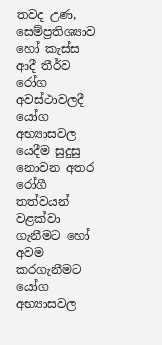තවද උණ, සෙම්ප්‍රතිශ්‍යාව හෝ කැස්ස ආදී තීර්ව රෝග අවස්ථාවලදී යෝග අභ්‍යාසවල යෙදීම සුදුසු නොවන අතර රෝගී තත්වයන් වළක්වා ගැනීමට හෝ අවම කරගැනීමට යෝග අභ්‍යාසවල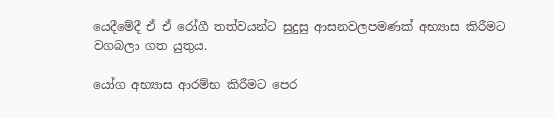යෙදීමේදී ඒ ඒ රෝගී තත්වයන්ට සුදුසු ආසනවලපමණක් අභ්‍යාස කිරීමට වගබලා ගත යුතුය.

යෝග අභ්‍යාස ආරම්භ කිරීමට පෙර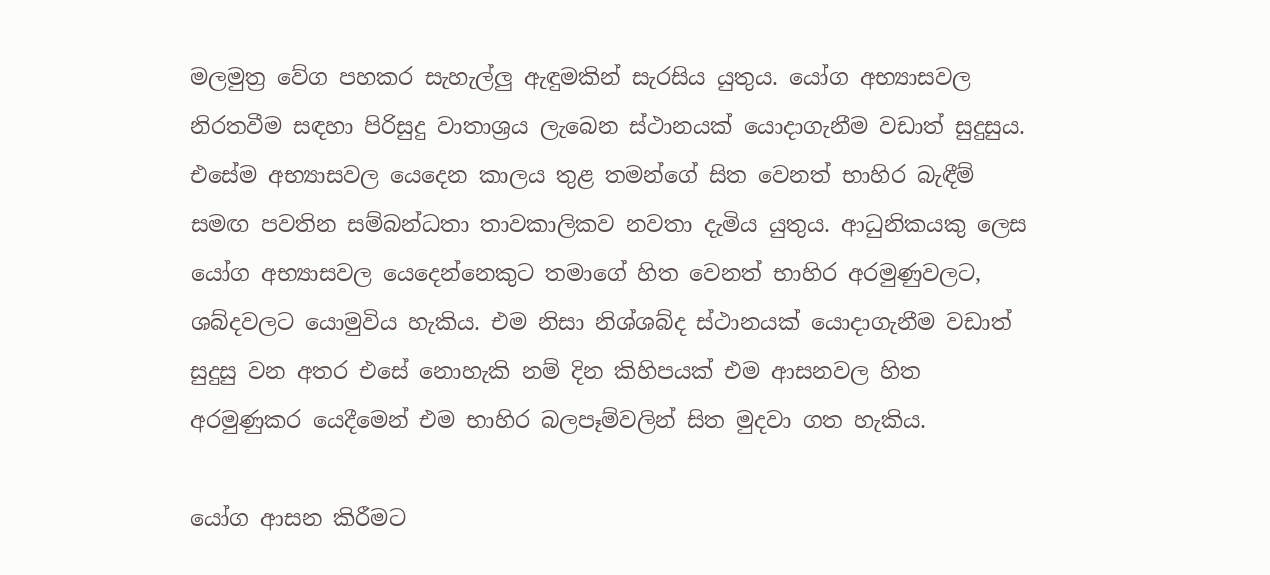මලමුත්‍ර වේග පහකර සැහැල්ලු ඇඳුමකින් සැරසිය යුතුය. යෝග අභ්‍යාසවල නිරතවීම සඳහා පිරිසුදු වාතාශ්‍රය ලැබෙන ස්ථානයක් යොදාගැනීම වඩාත් සුදුසුය. එසේම අභ්‍යාසවල යෙදෙන කාලය තුළ තමන්ගේ සිත වෙනත් භාහිර බැඳීම් සමඟ පවතින සම්බන්ධතා තාවකාලිකව නවතා දැමිය යුතුය. ආධුනිකයකු ලෙස යෝග අභ්‍යාසවල යෙදෙන්නෙකුට තමාගේ හිත වෙනත් භාහිර අරමුණුවලට, ශබ්දවලට යොමුවිය හැකිය. එම නිසා නිශ්ශබ්ද ස්ථානයක් යොදාගැනීම වඩාත් සුදුසු වන අතර එසේ නොහැකි නම් දින කිහිපයක් එම ආසනවල හිත අරමුණුකර යෙදීමෙන් එම භාහිර බලපෑම්වලින් සිත මුදවා ගත හැකිය.

යෝග ආසන කිරීමට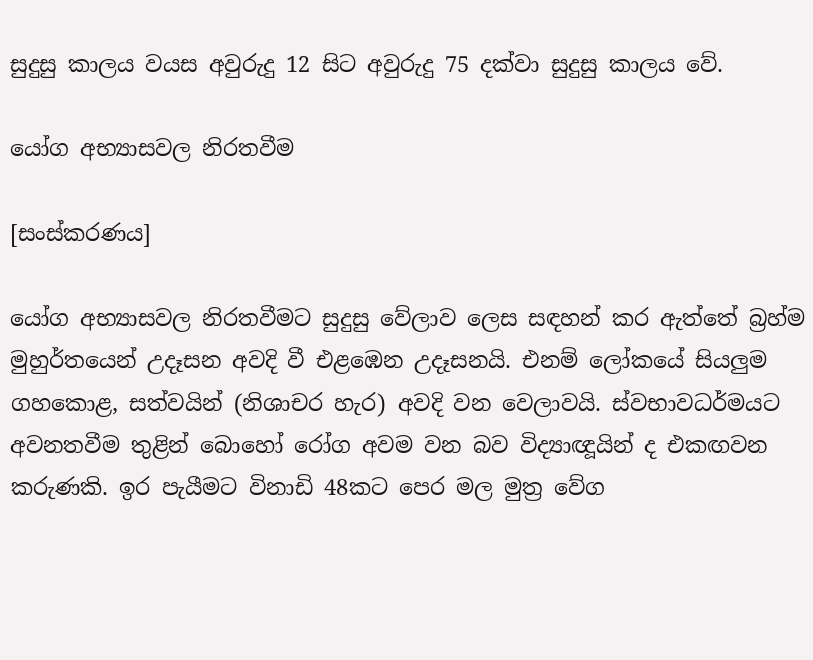සුදුසු කාලය වයස අවුරුදු 12 සිට අවුරුදු 75 දක්වා සුදුසු කාලය වේ.

යෝග අභ්‍යාසවල නිරතවීම

[සංස්කරණය]

යෝග අභ්‍යාසවල නිරතවීමට සුදුසු වේලාව ලෙස සඳහන් කර ඇත්තේ බ්‍රහ්ම මුහුර්තයෙන් උදෑසන අවදි වී එළඹෙන උදෑසනයි. එනම් ලෝකයේ සියලුම ගහකොළ, සත්වයින් (නිශාචර හැර) අවදි වන වෙලාවයි. ස්වභාවධර්මයට අවනතවීම තුළින් බොහෝ රෝග අවම වන බව විද්‍යාඥූයින් ද එකඟවන කරුණකි. ඉර පැයීමට විනාඩි 48කට පෙර මල මුත්‍ර වේග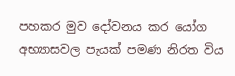පහකර මුව දෝවනය කර යෝග අභ්‍යාසවල පැයක් පමණ නිරත විය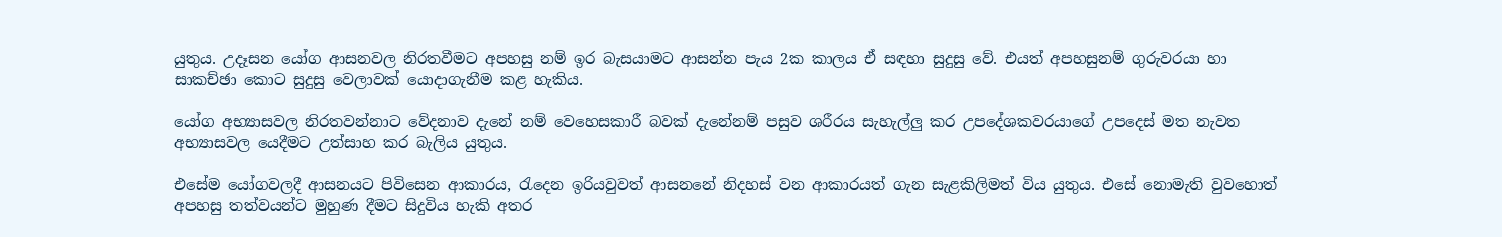යුතුය. උදෑසන යෝග ආසනවල නිරතවීමට අපහසු නම් ඉර බැසයාමට ආසන්න පැය 2ක කාලය ඒ සඳහා සුදුසු වේ. එයත් අපහසුනම් ගුරුවරයා හා සාකච්ඡා කොට සුදුසු වෙලාවක් යොදාගැනීම කළ හැකිය.

යෝග අභ්‍යාසවල නිරතවන්නාට වේදනාව දැනේ නම් වෙහෙසකාරී බවක් දැනේනම් පසුව ශරීරය සැහැල්ලු කර උපදේශකවරයාගේ උපදෙස් මත නැවත අභ්‍යාසවල යෙදීමට උත්සාහ කර බැලිය යුතුය.

එසේම යෝගවලදී ආසනයට පිවිසෙන ආකාරය, රැදෙන ඉරියවුවත් ආසනනේ නිදහස් වන ආකාරයත් ගැන සැළකිලිමත් විය යුතුය. එසේ නොමැති වුවහොත් අපහසු තත්වයන්ට මුහුණ දීමට සිදුවිය හැකි අතර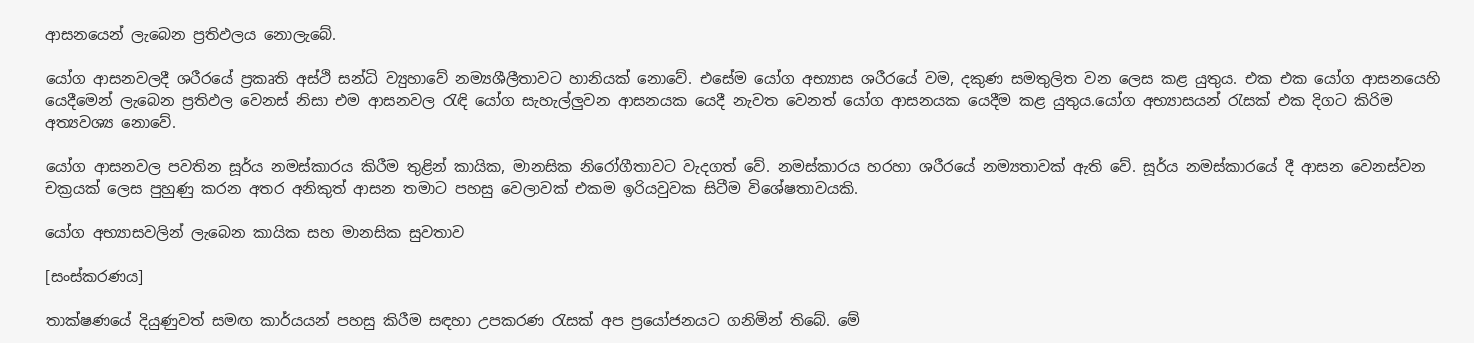ආසනයෙන් ලැබෙන ප්‍රතිඵලය නොලැබේ.

යෝග ආසනවලදී ශරීරයේ ප්‍රකෘති අස්ථි සන්ධි ව්‍යුහාවේ නම්‍යශීලීතාවට හානියක් නොවේ. එසේම යෝග අභ්‍යාස ශරීරයේ වම, දකුණ සමතුලිත වන ලෙස කළ යුතුය. එක එක යෝග ආසනයෙහි යෙදීමෙන් ලැබෙන ප්‍රතිඵල වෙනස් නිසා එම ආසනවල රැඳි යෝග සැහැල්ලුවන ආසනයක යෙදී නැවත වෙනත් යෝග ආසනයක යෙදීම කළ යුතුය.යෝග අභ්‍යාසයන් රැසක් එක දිගට කිරිම අත්‍යවශ්‍ය නොවේ.

යෝග ආසනවල පවතින සූර්ය නමස්කාරය කිරීම තුළින් කායික, මානසික නිරෝගීතාවට වැදගත් වේ. නමස්කාරය හරහා ශරීරයේ නම්‍යතාවක් ඇති වේ. සූර්ය නමස්කාරයේ දී ආසන වෙනස්වන චක්‍රයක් ලෙස පුහුණු කරන අතර අනිකුත් ආසන තමාට පහසු වෙලාවක් එකම ඉරියවුවක සිටීම විශේෂතාවයකි.

යෝග අභ්‍යාසවලින් ලැබෙන කායික සහ මානසික සුවතාව

[සංස්කරණය]

තාක්ෂණයේ දියුණුවත් සමඟ කාර්යයන් පහසු කිරීම සඳහා උපකරණ රැසක් අප ප්‍රයෝජනයට ගනිමින් තිබේ. මේ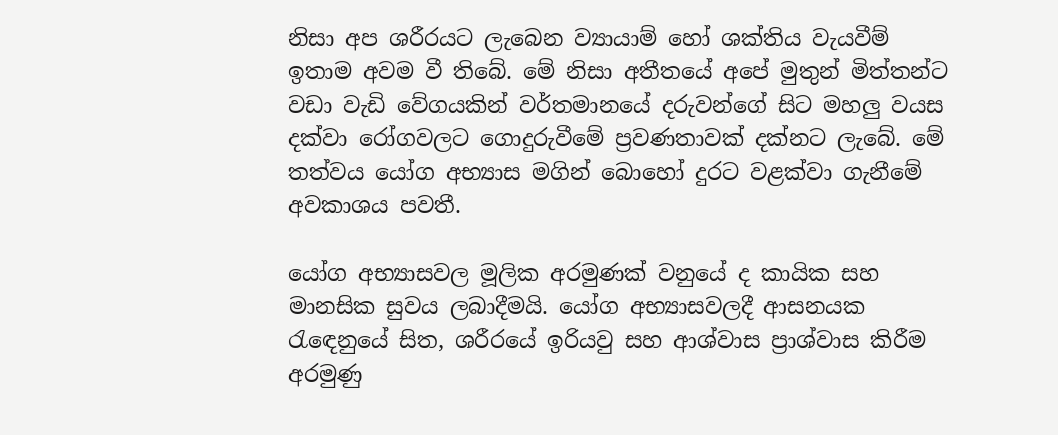නිසා අප ශරීරයට ලැබෙන ව්‍යායාම් හෝ ශක්තිය වැයවීම් ඉතාම අවම වී තිබේ. මේ නිසා අතීතයේ අපේ මුතුන් මිත්තන්ට වඩා වැඩි වේගයකින් වර්තමානයේ දරුවන්ගේ සිට මහලු වයස දක්වා රෝගවලට ගොදුරුවීමේ ප්‍රවණතාවක් දක්නට ලැබේ. මේ තත්වය යෝග අභ්‍යාස මගින් බොහෝ දුරට වළක්වා ගැනීමේ අවකාශය පවතී.

යෝග අභ්‍යාසවල මූලික අරමුණක් වනුයේ ද කායික සහ මානසික සුවය ලබාදීමයි. යෝග අභ්‍යාසවලදී ආසනයක රැඳෙනුයේ සිත, ශරීරයේ ඉරියවු සහ ආශ්වාස ප්‍රාශ්වාස කිරීම අරමුණු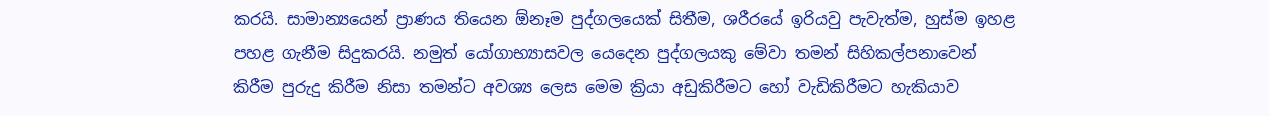කරයි. සාමාන්‍යයෙන් ප්‍රාණය තියෙන ඕනෑම පුද්ගලයෙක් සිතීම, ශරීරයේ ඉරියවු පැවැත්ම, හුස්ම ඉහළ පහළ ගැනීම සිදුකරයි. නමුත් යෝගාභ්‍යාසවල යෙදෙන පුද්ගලයකු මේවා තමන් සිහිකල්පනාවෙන් කිරීම පුරුදු කිරීම නිසා තමන්ට අවශ්‍ය ලෙස මෙම ක්‍රියා අඩුකිරීමට හෝ වැඩිකිරීමට හැකියාව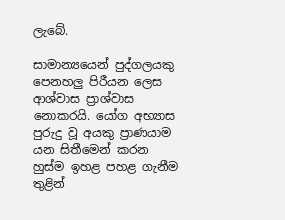ලැබේ.

සාමාන්‍යයෙන් පුද්ගලයකු පෙනහලු පිරීයන ලෙස ආශ්වාස ප්‍රාශ්වාස නොකරයි. යෝග අභ්‍යාස පුරුදු වූ අයකු ප්‍රාණයාම යන සිතීමෙන් කරන හුස්ම ඉහළ පහළ ගැනීම තුළින්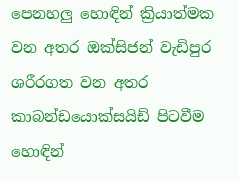පෙනහලු හොඳින් ක්‍රියාත්මක වන අතර ඔක්සිජන් වැඩිපුර ශරීරගත වන අතර කාබන්ඩයොක්සයිඩ් පිටවීම හොඳින්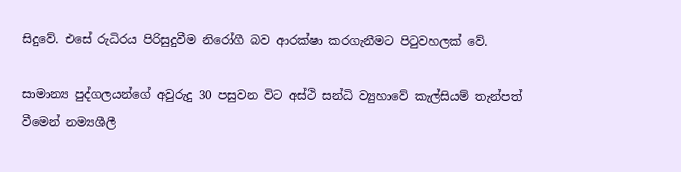සිදුවේ. එසේ රුධිරය පිරිසුදුවීම නිරෝගී බව ආරක්ෂා කරගැනීමට පිටුවහලක් වේ.

සාමාන්‍ය පුද්ගලයන්ගේ අවුරුදු 30 පසුවන විට අස්ථි සන්ධි ව්‍යුහාවේ කැල්සියම් තැන්පත් වීමෙන් නම්‍යශීලී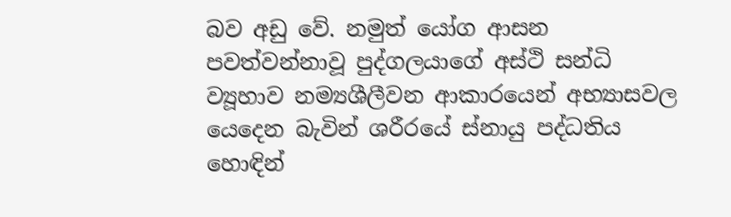බව අඩු වේ. නමුත් යෝග ආසන පවත්වන්නාවූ පුද්ගලයාගේ අස්ථි සන්ධි ව්‍යූහාව නම්‍යශීලීවන ආකාරයෙන් අභ්‍යාසවල යෙදෙන බැවින් ශරීරයේ ස්නායු පද්ධතිය හොඳින්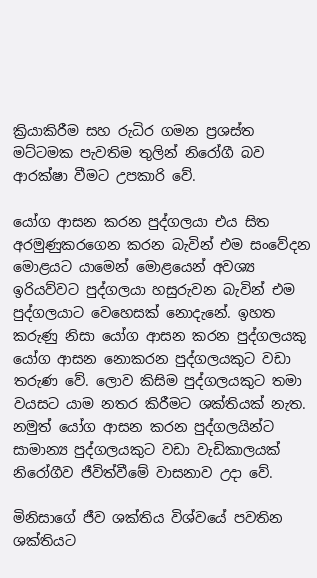ක්‍රියාකිරීම සහ රුධිර ගමන ප්‍රශස්ත මට්ටමක පැවතිම තුලින් නිරෝගී බව ආරක්ෂා වීමට උපකාරි වේ.

යෝග ආසන කරන පුද්ගලයා එය සිත අරමුණුකරගෙන කරන බැවින් එම සංවේදන මොළයට යාමෙන් මොළයෙන් අවශ්‍ය ඉරියව්වට පුද්ගලයා හසුරුවන බැවින් එම පුද්ගලයාට වෙහෙසක් නොදැනේ. ඉහත කරුණු නිසා යෝග ආසන කරන පුද්ගලයකු යෝග ආසන නොකරන පුද්ගලයකුට වඩා තරුණ වේ. ලොව කිසිම පුද්ගලයකුට තමා වයසට යාම නතර කිරීමට ශක්තියක් නැත. නමුත් යෝග ආසන කරන පුද්ගලයින්ට සාමාන්‍ය පුද්ගලයකුට වඩා වැඩිකාලයක් නිරෝගීව ජීවිත්වීමේ වාසනාව උදා වේ.

මිනිසාගේ ජීව ශක්තිය විශ්වයේ පවතින ශක්තියට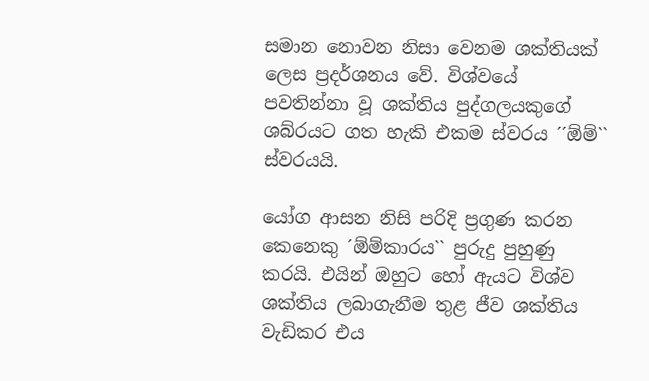සමාන නොවන නිසා වෙනම ශක්තියක් ලෙස ප්‍රදර්ශනය වේ. විශ්වයේ පවතින්නා වූ ශක්තිය පුද්ගලයකුගේ ශබ්රයට ගත හැකි එකම ස්වරය ´´ඕම්`` ස්වරයයි.

යෝග ආසන නිසි පරිදි ප්‍රගුණ කරන කෙනෙකු ´ඕම්කාරය`` පුරුදු පුහුණු කරයි. එයින් ඔහුට හෝ ඇයට විශ්ව ශක්තිය ලබාගැනීම තුළ ජීව ශක්තිය වැඩිකර එය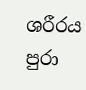ශරීරය පුරා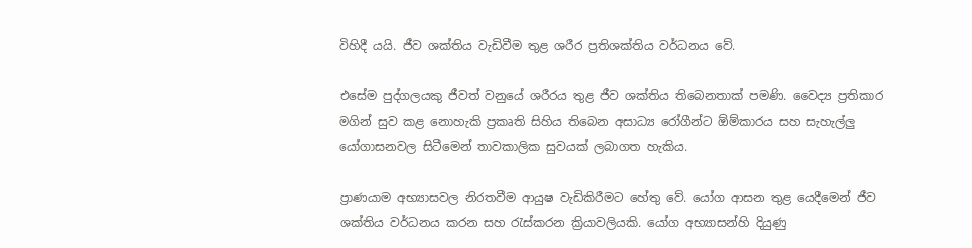විහිදී යයි. ජීව ශක්තිය වැඩිවීම තුළ ශරීර ප්‍රතිශක්තිය වර්ධනය වේ.

එසේම පුද්ගලයකු ජීවත් වනුයේ ශරීරය තුළ ජීව ශක්තිය තිබෙනතාක් පමණි. වෛද්‍ය ප්‍රතිකාර මගින් සුව කළ නොහැකි ප්‍රකෘති සිහිය තිබෙන අසාධ්‍ය රෝගීන්ට ඕම්කාරය සහ සැහැල්ලු යෝගාසනවල සිටීමෙන් තාවකාලික සුවයක් ලබාගත හැකිය.

ප්‍රාණයාම අභ්‍යාසවල නිරතවීම ආයුෂ වැඩිකිරීමට හේතු වේ. යෝග ආසන තුළ යෙදීමෙන් ජීව ශක්තිය වර්ධනය කරන සහ රැස්කරන ක්‍රියාවලියකි. යෝග අභ්‍යාසන්හි දියුණු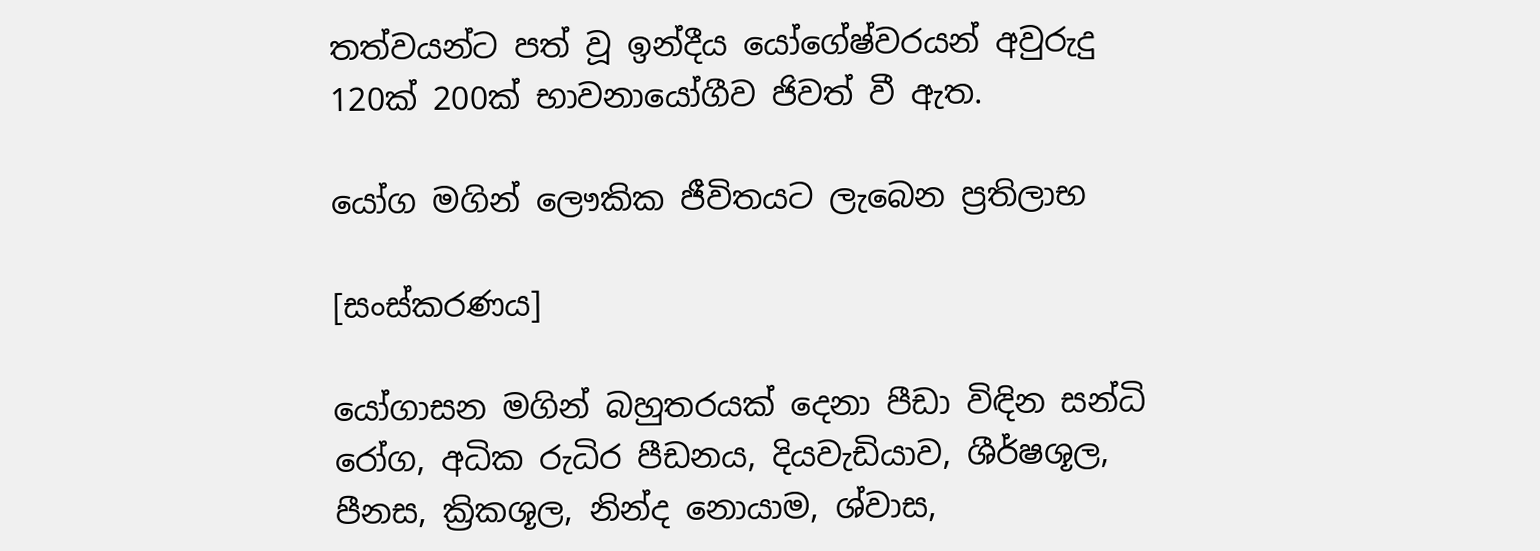තත්වයන්ට පත් වූ ඉන්දීය යෝගේෂ්වරයන් අවුරුදු 120ක් 200ක් භාවනායෝගීව ජිවත් වී ඇත.

යෝග මගින් ලෞකික ජීවිතයට ලැබෙන ප්‍රතිලාභ

[සංස්කරණය]

යෝගාසන මගින් බහුතරයක් දෙනා පීඩා විඳින සන්ධි රෝග, අධික රුධිර පීඩනය, දියවැඩියාව, ශීර්ෂශූල, පීනස, ක්‍රිකශූල, නින්ද නොයාම, ශ්වාස,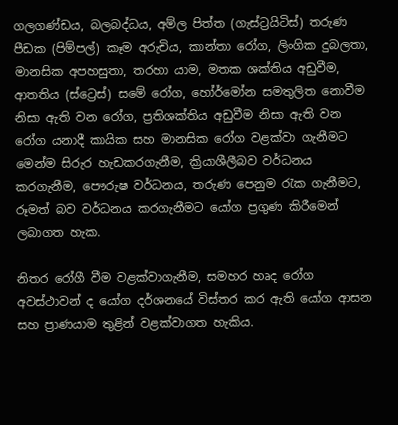ගලගණ්ඩය, බලබද්ධය, අම්ල පිත්ත (ගැස්ට්‍රයිටිස්) තරුණ පීඩක (පිම්පල්) කෑම අරුචිය, කාන්තා රෝග, ලිංගික දුබලතා, මානසික අපහසුතා, තරහා යාම, මතක ශක්තිය අඩුවීම, ආතතිය (ස්ට්‍රෙස්) සමේ රෝග, හෝර්මෝන සමතුලිත නොවීම නිසා ඇති වන රෝග, ප්‍රතිශක්තිය අඩුවීම නිසා ඇති වන රෝග යනාදී කායික සහ මානසික රෝග වළක්වා ගැනීමට මෙන්ම සිරුර හැඩකරගැනීම, ක්‍රියාශීලීබව වර්ධනය කරගැනීම, පෞරුෂ වර්ධනය, තරුණ පෙනුම රැක ගැනීමට, රූමත් බව වර්ධනය කරගැනීමට යෝග ප්‍රගුණ කිරීමෙන් ලබාගත හැක.

නිතර රෝගී වීම වළක්වාගැනීම, සමහර හෘද රෝග අවස්ථාවන් ද යෝග දර්ශනයේ විස්තර කර ඇති යෝග ආසන සහ ප්‍රාණයාම තුළින් වළක්වාගත හැකිය.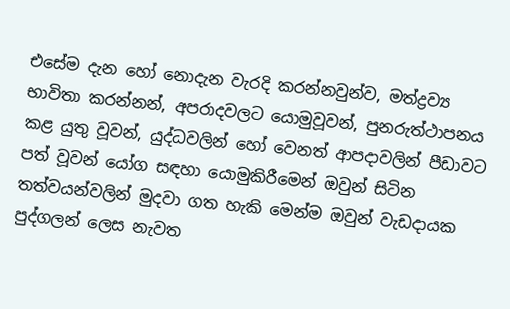එසේම දැන හෝ නොදැන වැරදි කරන්නවුන්ව, මත්ද්‍රව්‍ය භාවිතා කරන්නන්, අපරාදවලට යොමුවූවන්, පුනරුත්ථාපනය කළ යුතු වූවන්, යුද්ධවලින් හෝ වෙනත් ආපදාවලින් පීඩාවට පත් වූවන් යෝග සඳහා යොමුකිරීමෙන් ඔවුන් සිටින තත්වයන්වලින් මුදවා ගත හැකි මෙන්ම ඔවුන් වැඩදායක පුද්ගලන් ලෙස නැවත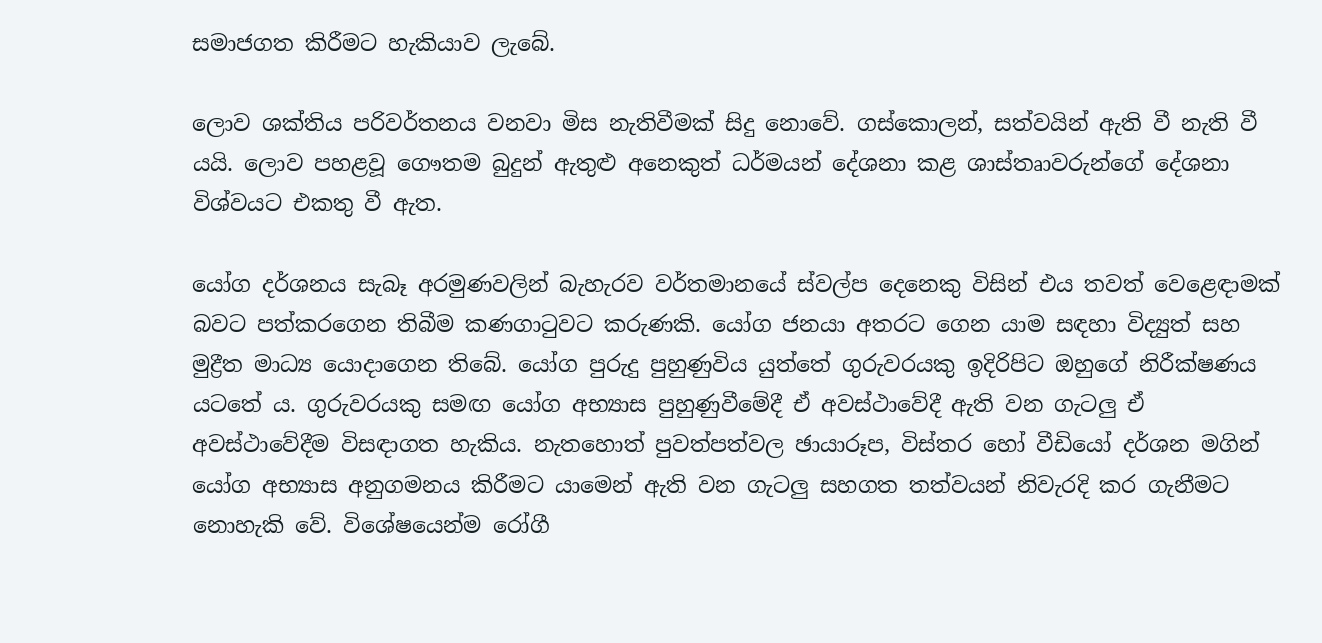සමාජගත කිරීමට හැකියාව ලැබේ.

ලොව ශක්තිය පරිවර්තනය වනවා මිස නැතිවීමක් සිදු නොවේ. ගස්කොලන්, සත්වයින් ඇති වී නැති වී යයි. ලොව පහළවූ ගෞතම බුදුන් ඇතුළු අනෙකුත් ධර්මයන් දේශනා කළ ශාස්තෘාවරුන්ගේ දේශනා විශ්වයට එකතු වී ඇත.

යෝග දර්ශනය සැබෑ අරමුණවලින් බැහැරව වර්තමානයේ ස්වල්ප දෙනෙකු විසින් එය තවත් වෙළෙඳාමක් බවට පත්කරගෙන තිබීම කණගාටුවට කරුණකි. යෝග ජනයා අතරට ගෙන යාම සඳහා විද්‍යුත් සහ මුද්‍රීත මාධ්‍ය යොදාගෙන තිබේ. යෝග පුරුදු පුහුණුවිය යුත්තේ ගුරුවරයකු ඉදිරිපිට ඔහුගේ නිරීක්ෂණය යටතේ ය. ගුරුවරයකු සමඟ යෝග අභ්‍යාස පුහුණුවීමේදී ඒ අවස්ථාවේදී ඇති වන ගැටලු ඒ අවස්ථාවේදීම විසඳාගත හැකිය. නැතහොත් පුවත්පත්වල ඡායාරූප, විස්තර හෝ වීඩියෝ දර්ශන මගින් යෝග අභ්‍යාස අනුගමනය කිරීමට යාමෙන් ඇති වන ගැටලු සහගත තත්වයන් නිවැරදි කර ගැනීමට නොහැකි වේ. විශේෂයෙන්ම රෝගී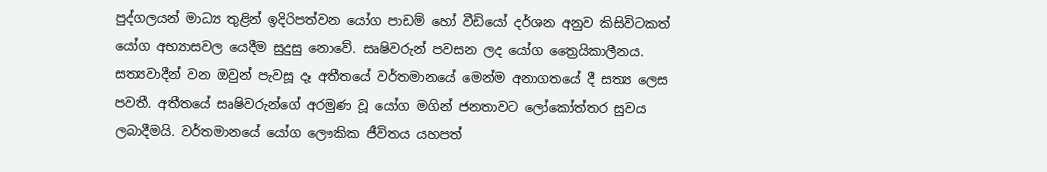පුද්ගලයන් මාධ්‍ය තුළින් ඉදිරිපත්වන යෝග පාඩම් හෝ වීඩියෝ දර්ශන අනුව කිසිවිටකත් යෝග අභ්‍යාසවල යෙදීම සුදුසු නොවේ. සෘෂිවරුන් පවසන ලද යෝග ත්‍රෛයිකාලීනය. සත්‍යවාදීන් වන ඔවුන් පැවසූ දෑ අතීතයේ වර්තමානයේ මෙන්ම අනාගතයේ දී සත්‍ය ලෙස පවතී. අතීතයේ සෘෂිවරුන්ගේ අරමුණ වූ යෝග මගින් ජනතාවට ලෝකෝත්තර සුවය ලබාදීමයි. වර්තමානයේ යෝග ලෞකික ජීවිතය යහපත්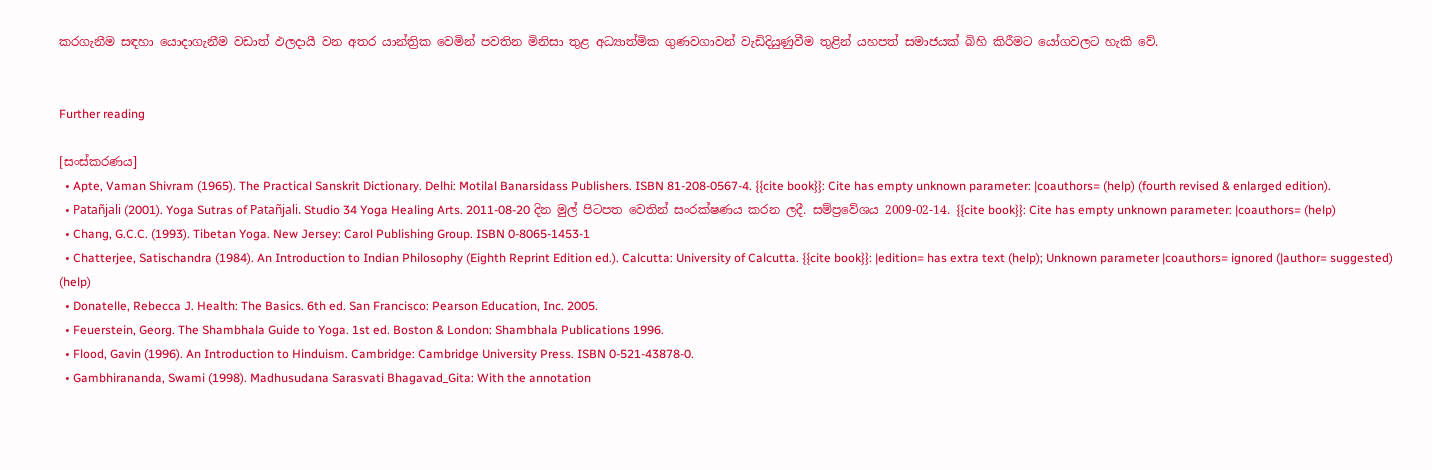කරගැනීම සඳහා යොදාගැනීම වඩාත් ඵලදායී වන අතර යාන්ත්‍රික වෙමින් පවතින මිනිසා තුළ අධ්‍යාත්මික ගුණවගාවන් වැඩිදියුණුවීම තුළින් යහපත් සමාජයක් බිහි කිරීමට යෝගවලට හැකි වේ.


Further reading

[සංස්කරණය]
  • Apte, Vaman Shivram (1965). The Practical Sanskrit Dictionary. Delhi: Motilal Banarsidass Publishers. ISBN 81-208-0567-4. {{cite book}}: Cite has empty unknown parameter: |coauthors= (help) (fourth revised & enlarged edition).
  • Patañjali (2001). Yoga Sutras of Patañjali. Studio 34 Yoga Healing Arts. 2011-08-20 දින මුල් පිටපත වෙතින් සංරක්ෂණය කරන ලදී. සම්ප්‍රවේශය 2009-02-14. {{cite book}}: Cite has empty unknown parameter: |coauthors= (help)
  • Chang, G.C.C. (1993). Tibetan Yoga. New Jersey: Carol Publishing Group. ISBN 0-8065-1453-1
  • Chatterjee, Satischandra (1984). An Introduction to Indian Philosophy (Eighth Reprint Edition ed.). Calcutta: University of Calcutta. {{cite book}}: |edition= has extra text (help); Unknown parameter |coauthors= ignored (|author= suggested) (help)
  • Donatelle, Rebecca J. Health: The Basics. 6th ed. San Francisco: Pearson Education, Inc. 2005.
  • Feuerstein, Georg. The Shambhala Guide to Yoga. 1st ed. Boston & London: Shambhala Publications 1996.
  • Flood, Gavin (1996). An Introduction to Hinduism. Cambridge: Cambridge University Press. ISBN 0-521-43878-0.
  • Gambhirananda, Swami (1998). Madhusudana Sarasvati Bhagavad_Gita: With the annotation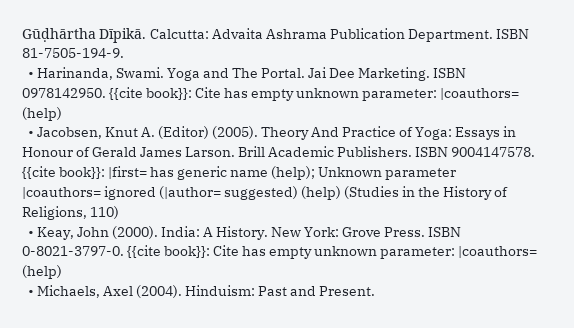Gūḍhārtha Dīpikā. Calcutta: Advaita Ashrama Publication Department. ISBN 81-7505-194-9.
  • Harinanda, Swami. Yoga and The Portal. Jai Dee Marketing. ISBN 0978142950. {{cite book}}: Cite has empty unknown parameter: |coauthors= (help)
  • Jacobsen, Knut A. (Editor) (2005). Theory And Practice of Yoga: Essays in Honour of Gerald James Larson. Brill Academic Publishers. ISBN 9004147578. {{cite book}}: |first= has generic name (help); Unknown parameter |coauthors= ignored (|author= suggested) (help) (Studies in the History of Religions, 110)
  • Keay, John (2000). India: A History. New York: Grove Press. ISBN 0-8021-3797-0. {{cite book}}: Cite has empty unknown parameter: |coauthors= (help)
  • Michaels, Axel (2004). Hinduism: Past and Present.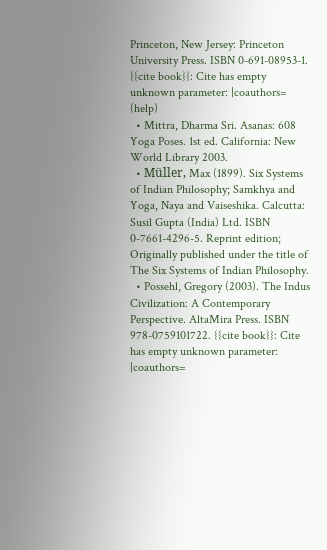Princeton, New Jersey: Princeton University Press. ISBN 0-691-08953-1. {{cite book}}: Cite has empty unknown parameter: |coauthors= (help)
  • Mittra, Dharma Sri. Asanas: 608 Yoga Poses. 1st ed. California: New World Library 2003.
  • Müller, Max (1899). Six Systems of Indian Philosophy; Samkhya and Yoga, Naya and Vaiseshika. Calcutta: Susil Gupta (India) Ltd. ISBN 0-7661-4296-5. Reprint edition; Originally published under the title of The Six Systems of Indian Philosophy.
  • Possehl, Gregory (2003). The Indus Civilization: A Contemporary Perspective. AltaMira Press. ISBN 978-0759101722. {{cite book}}: Cite has empty unknown parameter: |coauthors=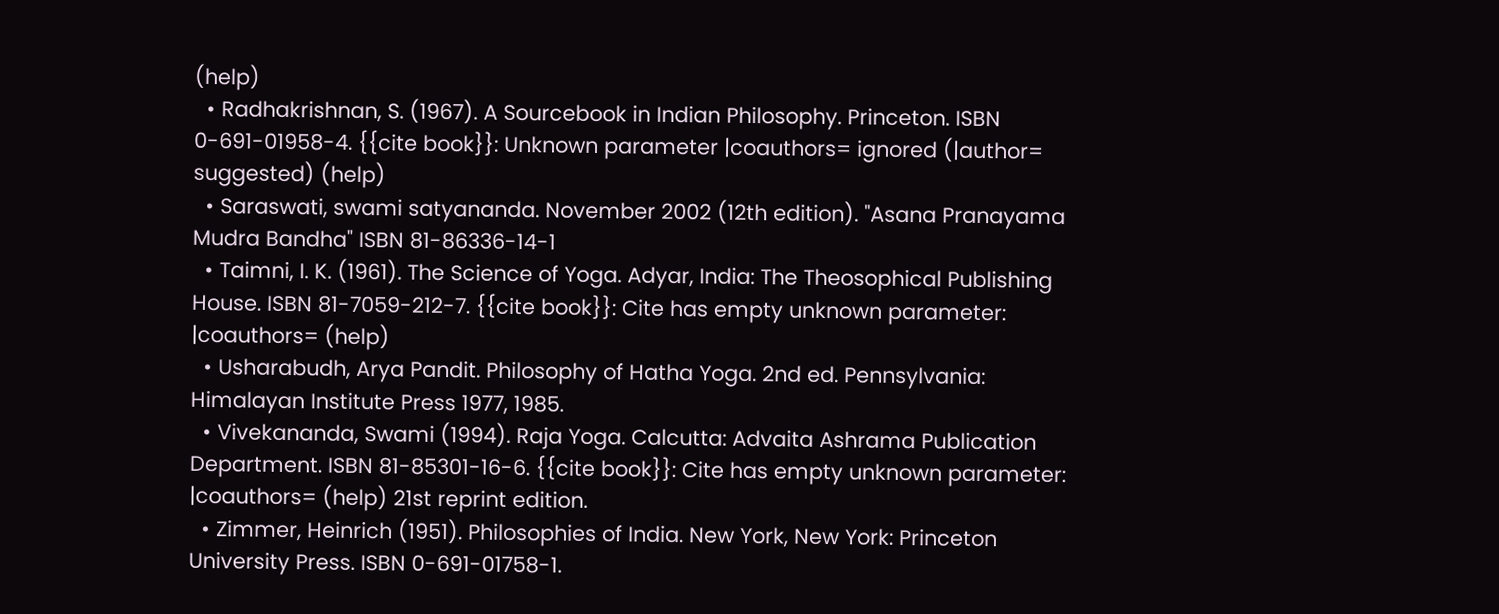(help)
  • Radhakrishnan, S. (1967). A Sourcebook in Indian Philosophy. Princeton. ISBN 0-691-01958-4. {{cite book}}: Unknown parameter |coauthors= ignored (|author= suggested) (help)
  • Saraswati, swami satyananda. November 2002 (12th edition). "Asana Pranayama Mudra Bandha" ISBN 81-86336-14-1
  • Taimni, I. K. (1961). The Science of Yoga. Adyar, India: The Theosophical Publishing House. ISBN 81-7059-212-7. {{cite book}}: Cite has empty unknown parameter: |coauthors= (help)
  • Usharabudh, Arya Pandit. Philosophy of Hatha Yoga. 2nd ed. Pennsylvania: Himalayan Institute Press 1977, 1985.
  • Vivekananda, Swami (1994). Raja Yoga. Calcutta: Advaita Ashrama Publication Department. ISBN 81-85301-16-6. {{cite book}}: Cite has empty unknown parameter: |coauthors= (help) 21st reprint edition.
  • Zimmer, Heinrich (1951). Philosophies of India. New York, New York: Princeton University Press. ISBN 0-691-01758-1.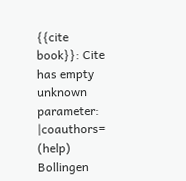{{cite book}}: Cite has empty unknown parameter: |coauthors= (help) Bollingen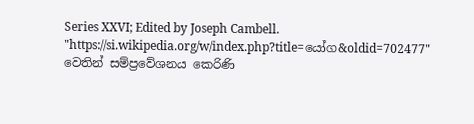Series XXVI; Edited by Joseph Cambell.
"https://si.wikipedia.org/w/index.php?title=යෝග&oldid=702477" වෙතින් සම්ප්‍රවේශනය කෙරිණි